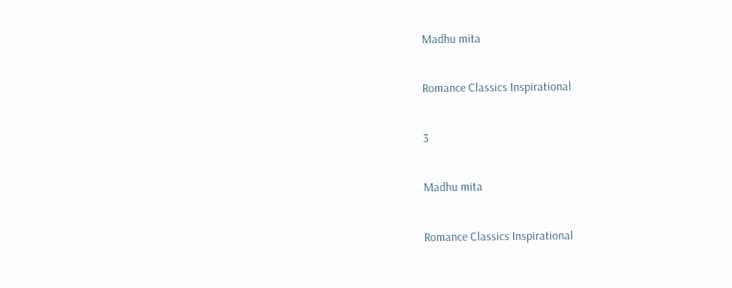Madhu mita

Romance Classics Inspirational

3

Madhu mita

Romance Classics Inspirational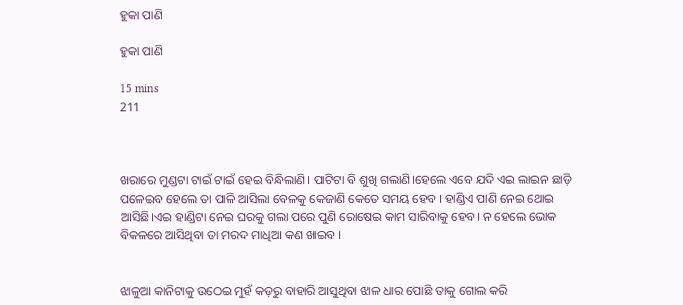ହୁକା ପାଣି

ହୁକା ପାଣି

15 mins
211



ଖରାରେ ମୁଣ୍ଡଟା ଟାଇଁ ଟାଇଁ ହେଇ ବିନ୍ଧିଲାଣି। ପାଟିଟା ବି ଶୁଖି ଗଲାଣି।ହେଲେ ଏବେ ଯଦି ଏଇ ଲାଇନ ଛାଡ଼ି ପଳେଇବ ହେଲେ ତା ପାଳି ଆସିଲା ବେଳକୁ କେଜାଣି କେତେ ସମୟ ହେବ । ହାଣ୍ଡିଏ ପାଣି ନେଇ ଥୋଇ ଆସିଛି।ଏଇ ହାଣ୍ଡିଟା ନେଇ ଘରକୁ ଗଲା ପରେ ପୁଣି ରୋଷେଇ କାମ ସାରିବାକୁ ହେବ। ନ ହେଲେ ଭୋକ ବିକଳରେ ଆସିଥିବା ତା ମରଦ ମାଧିଆ କଣ ଖାଇବ ।


ଝାଳୁଆ କାନିଟାକୁ ଉଠେଇ ମୁହଁ କଡ଼ରୁ ବାହାରି ଆସୁଥିବା ଝାଳ ଧାର ପୋଛି ତାକୁ ଗୋଲ କରି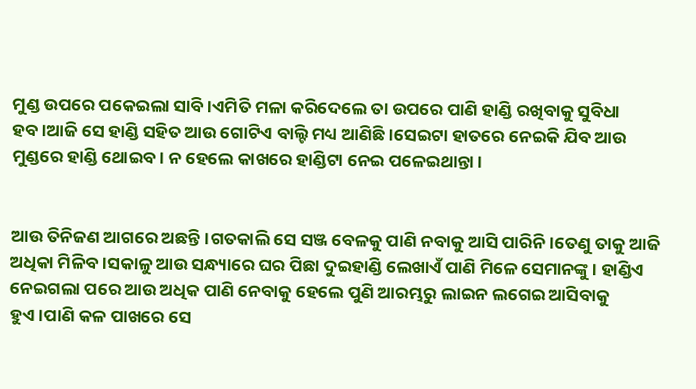ମୁଣ୍ଡ ଉପରେ ପକେଇଲା ସାବି।ଏମିତି ମଳା କରିଦେଲେ ତା ଉପରେ ପାଣି ହାଣ୍ଡି ରଖିବାକୁ ସୁବିଧା ହବ।ଆଜି ସେ ହାଣ୍ଡି ସହିତ ଆଉ ଗୋଟିଏ ବାଲ୍ଟି ମଧ୍ୟ ଆଣିଛି।ସେଇଟା ହାତରେ ନେଇକି ଯିବ ଆଉ ମୁଣ୍ଡରେ ହାଣ୍ଡି ଥୋଇବ। ନ ହେଲେ କାଖରେ ହାଣ୍ଡିଟା ନେଇ ପଳେଇଥାନ୍ତା ।


ଆଉ ତିନିଜଣ ଆଗରେ ଅଛନ୍ତି।ଗତକାଲି ସେ ସଞ୍ଜ ବେଳକୁ ପାଣି ନବାକୁ ଆସି ପାରିନି।ତେଣୁ ତାକୁ ଆଜି ଅଧିକା ମିଳିବ।ସକାଳୁ ଆଉ ସନ୍ଧ୍ୟାରେ ଘର ପିଛା ଦୁଇହାଣ୍ଡି ଲେଖାଏଁ ପାଣି ମିଳେ ସେମାନଙ୍କୁ। ହାଣ୍ଡିଏ ନେଇଗଲା ପରେ ଆଉ ଅଧିକ ପାଣି ନେବାକୁ ହେଲେ ପୁଣି ଆରମ୍ଭରୁ ଲାଇନ ଲଗେଇ ଆସିବାକୁ ହୁଏ।ପାଣି କଳ ପାଖରେ ସେ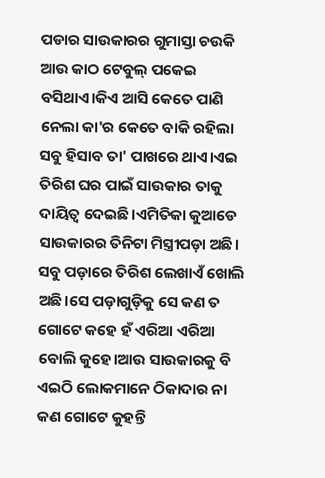ପଡାର ସାଉକାରର ଗୁମାସ୍ତା ଚଉକି ଆଉ କାଠ ଟେବୁଲ୍ ପକେଇ ବସିଥାଏ।କିଏ ଆସି କେତେ ପାଣି ନେଲା କା'ର କେତେ ବାକି ରହିଲା ସବୁ ହିସାବ ତା' ପାଖରେ ଥାଏ।ଏଇ ତିରିଶ ଘର ପାଇଁ ସାଉକାର ତାକୁ ଦାୟିତ୍ଵ ଦେଇଛି।ଏମିତିକା କୁଆଡେ ସାଉକାରର ତିନିଟା ମିସ୍ତ୍ରୀପଡ଼ା ଅଛି। ସବୁ ପଡ଼ାରେ ତିରିଶ ଲେଖାଏଁ ଖୋଲି ଅଛି।ସେ ପଡ଼ାଗୁଡ଼ିକୁ ସେ କଣ ତ ଗୋଟେ କହେ ହଁ ଏରିଆ ଏରିଆ ବୋଲି କୁହେ।ଆଉ ସାଉକାରକୁ ବି ଏଇଠି ଲୋକମାନେ ଠିକାଦାର ନା କଣ ଗୋଟେ କୁହନ୍ତି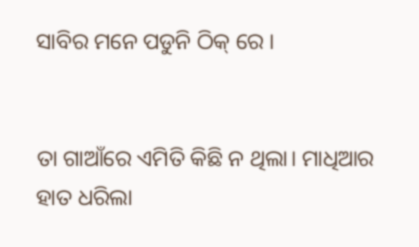ସାବିର ମନେ ପଡୁନି ଠିକ୍ ରେ ।


ତା ଗାଆଁରେ ଏମିତି କିଛି ନ ଥିଲା। ମାଧିଆର ହାତ ଧରିଲା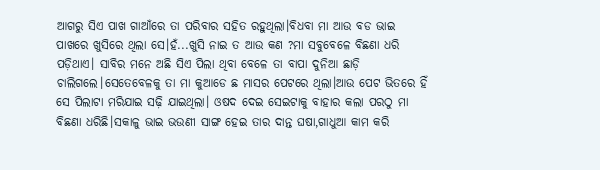ଆଗରୁ ସିଏ ପାଖ ଗାଆଁରେ ତା ପରିବାର ସହିତ ରହୁଥିଲା।ବିଧବା ମା ଆଉ ବଡ ଭାଇ ପାଖରେ ଖୁସିରେ ଥିଲା ସେ।ହଁ...ଖୁସି ନାଇ ତ ଆଉ କଣ ?ମା ସବୁବେଳେ ବିଛଣା ଧରି ପଡ଼ିଥାଏ। ସାବିର ମନେ ଅଛି ସିଏ ପିଲା ଥିବା ବେଳେ ତା ବାପା ଦୁନିଆ ଛାଡ଼ି ଚାଲିଗଲେ।ସେତେବେଳକୁ ତା ମା କୁଆଡେ ଛ ମାସର ପେଟରେ ଥିଲା।ଆଉ ପେଟ ଭିତରେ ହିଁ ସେ ପିଲାଟା ମରିଯାଇ ସଢ଼ି ଯାଇଥିଲା। ଓଷଦ ଦେଇ ସେଇଟାକୁ ବାହାର କଲା ପରଠୁ ମା ବିଛଣା ଧରିଛି।ସକାଳୁ ଭାଇ ଭଉଣୀ ସାଙ୍ଗ ହେଇ ତାର ଦାନ୍ତ ଘଷା,ଗାଧୁଆ କାମ କରି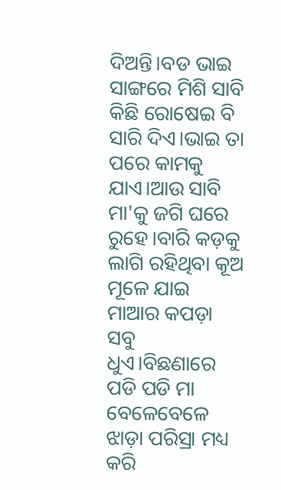ଦିଅନ୍ତି।ବଡ ଭାଇ ସାଙ୍ଗରେ ମିଶି ସାବି କିଛି ରୋଷେଇ ବି ସାରି ଦିଏ।ଭାଇ ତା ପରେ କାମକୁ ଯାଏ।ଆଉ ସାବି ମା'କୁ ଜଗି ଘରେ ରୁହେ।ବାରି କଡ଼କୁ ଲାଗି ରହିଥିବା କୂଅ ମୂଳେ ଯାଇ ମାଆର କପଡ଼ା ସବୁ ଧୁଏ।ବିଛଣାରେ ପଡି ପଡି ମା ବେଳେବେଳେ ଝାଡ଼ା ପରିସ୍ରା ମଧ୍ୟ କରି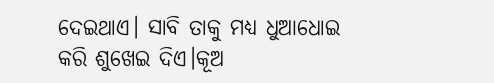ଦେଇଥାଏ। ସାବି ତାକୁ ମଧ୍ୟ ଧୁଆଧୋଇ କରି ଶୁଖେଇ ଦିଏ।କୂଅ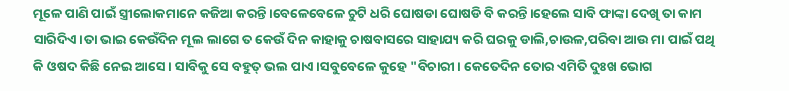ମୂଳେ ପାଣି ପାଇଁ ସ୍ତ୍ରୀଲୋକମାନେ କଜିଆ କରନ୍ତି।ବେଳେବେଳେ ଚୁଟି ଧରି ଘୋଷଡା ଘୋଷଡି ବି କରନ୍ତି।ହେଲେ ସାବି ଫାଙ୍କା ଦେଖି ତା କାମ ସାରିଦିଏ।ତା ଭାଇ କେଉଁଦିନ ମୂଲ ଲାଗେ ତ କେଉଁ ଦିନ କାହାକୁ ଚାଷବାସରେ ସାହାଯ୍ୟ କରି ଘରକୁ ଡାଲି,ଚାଉଳ,ପରିବା ଆଉ ମା ପାଇଁ ପଥି କି ଓଷଦ କିଛି ନେଇ ଆସେ। ସାବିକୁ ସେ ବହୁତ୍ ଭଲ ପାଏ।ସବୁବେଳେ କୁହେ "ବିଚାରୀ। କେତେଦିନ ତୋର ଏମିତି ଦୁଃଖ ଭୋଗ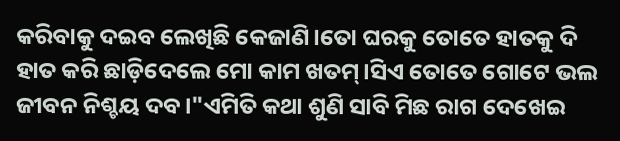କରିବାକୁ ଦଇବ ଲେଖିଛି କେଜାଣି।ତୋ ଘରକୁ ତୋତେ ହାତକୁ ଦି ହାତ କରି ଛାଡ଼ିଦେଲେ ମୋ କାମ ଖତମ୍।ସିଏ ତୋତେ ଗୋଟେ ଭଲ ଜୀବନ ନିଶ୍ଚୟ ଦବ।"ଏମିତି କଥା ଶୁଣି ସାବି ମିଛ ରାଗ ଦେଖେଇ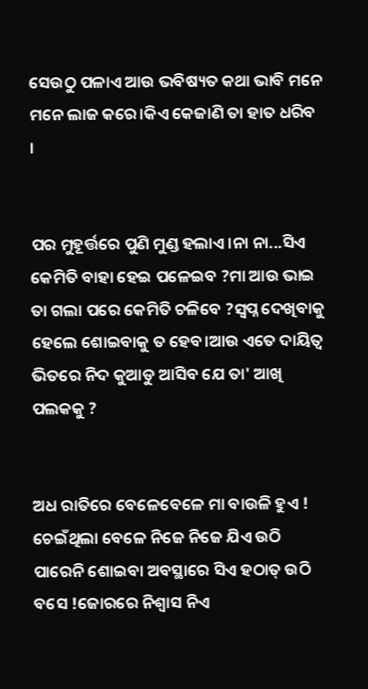ସେଉଠୁ ପଳାଏ ଆଉ ଭବିଷ୍ୟତ କଥା ଭାବି ମନେ ମନେ ଲାଜ କରେ।କିଏ କେଜାଣି ତା ହାତ ଧରିବ ।


ପର ମୁହୂର୍ତ୍ତରେ ପୁଣି ମୁଣ୍ଡ ହଲାଏ।ନା ନା...ସିଏ କେମିତି ବାହା ହେଇ ପଳେଇବ ?ମା ଆଉ ଭାଇ ତା ଗଲା ପରେ କେମିତି ଚଳିବେ ?ସ୍ବପ୍ନ ଦେଖିବାକୁ ହେଲେ ଶୋଇବାକୁ ତ ହେବ।ଆଉ ଏତେ ଦାୟିତ୍ଵ ଭିତରେ ନିଦ କୁଆଡୁ ଆସିବ ଯେ ତା' ଆଖି ପଲକକୁ ?


ଅଧ ରାତିରେ ବେଳେବେଳେ ମା ବାଉଳି ହୁଏ ! ଚେଇଁଥିଲା ବେଳେ ନିଜେ ନିଜେ ଯିଏ ଉଠି ପାରେନି ଶୋଇବା ଅବସ୍ଥାରେ ସିଏ ହଠାତ୍ ଉଠି ବସେ !ଜୋରରେ ନିଶ୍ବାସ ନିଏ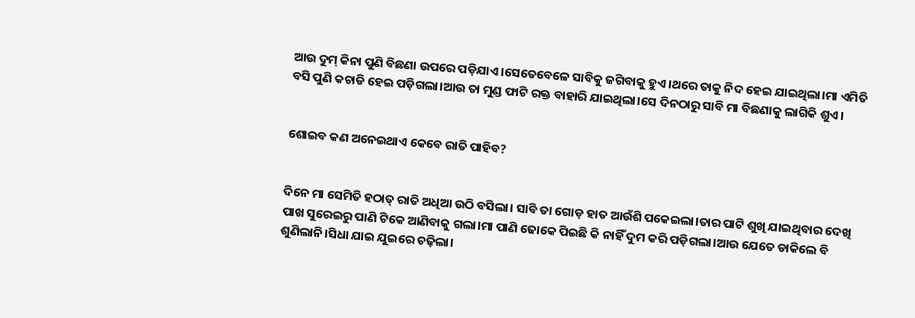ଆଉ ଦୁମ୍ କିନା ପୁଣି ବିଛଣା ଉପରେ ପଡ଼ିଯାଏ।ସେତେବେଳେ ସାବିକୁ ଜଗିବାକୁ ହୁଏ।ଥରେ ତାକୁ ନିଦ ହେଇ ଯାଇଥିଲା।ମା ଏମିତି ବସି ପୁଣି କଚାଡି ହେଇ ପଡ଼ିଗଲା।ଆଉ ତା ମୁଣ୍ଡ ଫାଟି ରକ୍ତ ବାହାରି ଯାଇଥିଲା।ସେ ଦିନଠାରୁ ସାବି ମା ବିଛଣାକୁ ଲାଗିକି ଶୁଏ।


ଶୋଇବ କଣ ଅନେଇଥାଏ କେବେ ରାତି ପାହିବ?


ଦିନେ ମା ସେମିତି ହଠାତ୍ ରାତି ଅଧିଆ ଉଠି ବସିଲା। ସାବି ତା ଗୋଡ଼ ହାତ ଆଉଁଶି ପକେଇଲା।ତାର ପାଟି ଶୁଖି ଯାଇଥିବାର ଦେଖି ପାଖ ସୁରେଇରୁ ପାଣି ଟିକେ ଆଣିବାକୁ ଗଲା।ମା ପାଣି ଢୋକେ ପିଇଛି କି ନାହିଁ ଦୁମ କରି ପଡ଼ିଗଲା।ଆଉ ଯେତେ ଡାକିଲେ ବି ଶୁଣିଲାନି।ସିଧା ଯାଇ ଯୁଇରେ ଚଢ଼ିଲା।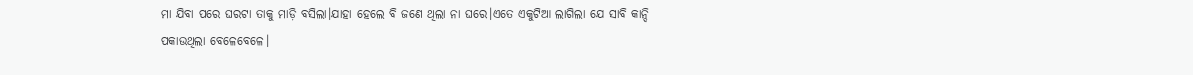ମା ଯିବା ପରେ ଘରଟା ତାକୁ ମାଡ଼ି ବସିଲା।ଯାହା ହେଲେ ବି ଜଣେ ଥିଲା ନା ଘରେ।ଏତେ ଏକୁଟିଆ ଲାଗିଲା ଯେ ସାବି କାନ୍ଦି ପକାଉଥିଲା ବେଳେବେଳେ।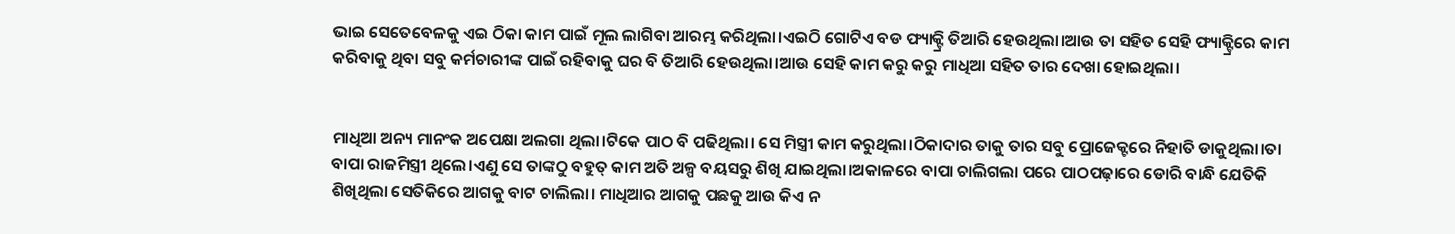ଭାଇ ସେତେବେଳକୁ ଏଇ ଠିକା କାମ ପାଇଁ ମୂଲ ଲାଗିବା ଆରମ୍ଭ କରିଥିଲା।ଏଇଠି ଗୋଟିଏ ବଡ ଫ୍ୟାକ୍ଟ୍ରି ତିଆରି ହେଉଥିଲା।ଆଉ ତା ସହିତ ସେହି ଫ୍ୟାକ୍ଟ୍ରିରେ କାମ କରିବାକୁ ଥିବା ସବୁ କର୍ମଚାରୀଙ୍କ ପାଇଁ ରହିବାକୁ ଘର ବି ତିଆରି ହେଉଥିଲା।ଆଉ ସେହି କାମ କରୁ କରୁ ମାଧିଆ ସହିତ ତାର ଦେଖା ହୋଇଥିଲା।


ମାଧିଆ ଅନ୍ୟ ମାନଂକ ଅପେକ୍ଷା ଅଲଗା ଥିଲା।ଟିକେ ପାଠ ବି ପଢିଥିଲା। ସେ ମିସ୍ତ୍ରୀ କାମ କରୁଥିଲା।ଠିକାଦାର ତାକୁ ତାର ସବୁ ପ୍ରୋଜେକ୍ଟରେ ନିହାତି ଡାକୁଥିଲା।ତା ବାପା ରାଜମିସ୍ତ୍ରୀ ଥିଲେ।ଏଣୁ ସେ ତାଙ୍କଠୁ ବହୁତ୍ କାମ ଅତି ଅଳ୍ପ ବୟସରୁ ଶିଖି ଯାଇଥିଲା।ଅକାଳରେ ବାପା ଚାଲିଗଲା ପରେ ପାଠପଢ଼ାରେ ଡୋରି ବାନ୍ଧି ଯେତିକି ଶିଖିଥିଲା ସେତିକିରେ ଆଗକୁ ବାଟ ଚାଲିଲା। ମାଧିଆର ଆଗକୁ ପଛକୁ ଆଉ କିଏ ନ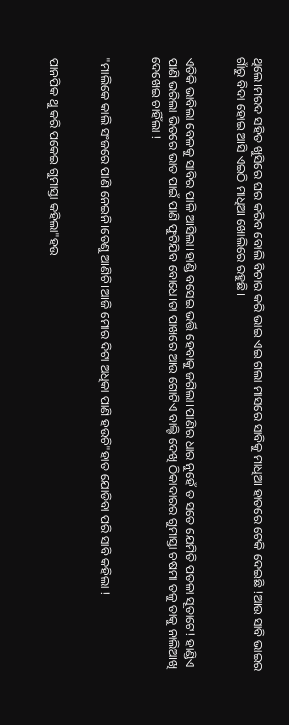ଥିଲେ।ମରଦ ସହିତ ଖୁସିରେ ଘର କରିବ ବୋଲି ବିଚାର କରି ଭାଇ ଏଇ ଗଲା ମାସରେ ସାବିକୁ ମାଧିଆ ହାତରେ ଟେକି ଦେଇଛି !ଆଉ ସାବି ଭାଇର ଗାଁରୁ ବିଦା ହୋଇ ଆସି ଏଇଠି ମାଧିଆ ଖୋଲିରେ ରହୁଛି।


ଏତିକି ଭାବିଲା ବେଳକୁ ସାବିର ପାଳି ଆସିଲା।ହାଣ୍ଡି ବସେଇ ଭର୍ତ୍ତି ହେବାକୁ ଜଗିଲା।ପାଣିର ଧାର ନୁହେଁ ତ ସତେ ଯେମିତି ପତଳା ସୂତାଟେ! ହାଣ୍ଡିଏ ପାଣି ଭରିଲା ଭିତରେ ଭାତ ପାଇଁ ପାଣି ଫୁଟିଯିବ ବୋଧେ।ତା ପାଖରେ ଆଉ ଗୋଟିଏ ବାଲ୍ଟି ଦେଖି ଠିକାଦାରର ଗୁମାସ୍ତା ଚଷମା ତଳୁ ତାକୁ ନାଲିଆଖି ଦେଖେଇ ଚାହିଁଲା !


"ମାଲିକେ କାଲି ସଂଜରେ ପାଣି ନେଇନି।ତେଣୁ ଆଣିଚି।ଆଜି ମୋର ଦିଟା ଅଧିକା ପାଣି ହଉଚି"ହାତ ଯୋଡିବା ପରି ସାବି କହିଲା !


ପାନପିକ ଥୁ କରି ପକେଇ ଗୁମାସ୍ତା କହିଲା"ହଉ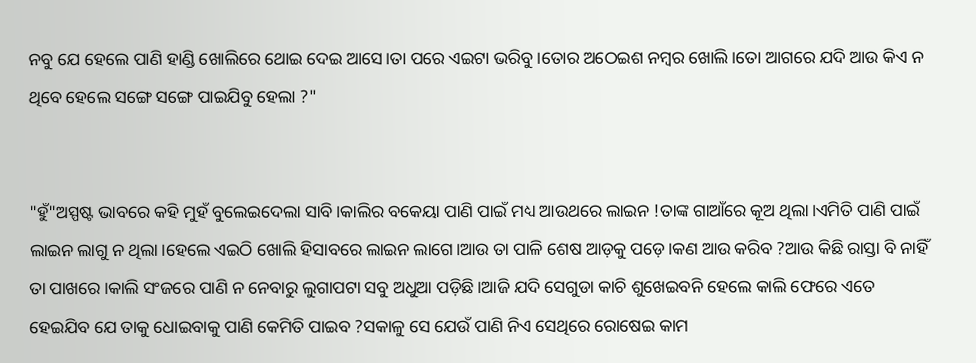ନବୁ ଯେ ହେଲେ ପାଣି ହାଣ୍ଡି ଖୋଲିରେ ଥୋଇ ଦେଇ ଆସେ।ତା ପରେ ଏଇଟା ଭରିବୁ।ତୋର ଅଠେଇଶ ନମ୍ବର ଖୋଲି।ତୋ ଆଗରେ ଯଦି ଆଉ କିଏ ନ ଥିବେ ହେଲେ ସଙ୍ଗେ ସଙ୍ଗେ ପାଇଯିବୁ ହେଲା ?"


"ହୁଁ"ଅସ୍ପଷ୍ଟ ଭାବରେ କହି ମୁହଁ ବୁଲେଇଦେଲା ସାବି।କାଲିର ବକେୟା ପାଣି ପାଇଁ ମଧ୍ୟ ଆଉଥରେ ଲାଇନ !ତାଙ୍କ ଗାଆଁରେ କୂଅ ଥିଲା।ଏମିତି ପାଣି ପାଇଁ ଲାଇନ ଲାଗୁ ନ ଥିଲା।ହେଲେ ଏଇଠି ଖୋଲି ହିସାବରେ ଲାଇନ ଲାଗେ।ଆଉ ତା ପାଳି ଶେଷ ଆଡ଼କୁ ପଡ଼େ।କଣ ଆଉ କରିବ ?ଆଉ କିଛି ରାସ୍ତା ବି ନାହିଁ ତା ପାଖରେ।କାଲି ସଂଜରେ ପାଣି ନ ନେବାରୁ ଲୁଗାପଟା ସବୁ ଅଧୁଆ ପଡ଼ିଛି।ଆଜି ଯଦି ସେଗୁଡା କାଚି ଶୁଖେଇବନି ହେଲେ କାଲି ଫେରେ ଏତେ ହେଇଯିବ ଯେ ତାକୁ ଧୋଇବାକୁ ପାଣି କେମିତି ପାଇବ ?ସକାଳୁ ସେ ଯେଉଁ ପାଣି ନିଏ ସେଥିରେ ରୋଷେଇ କାମ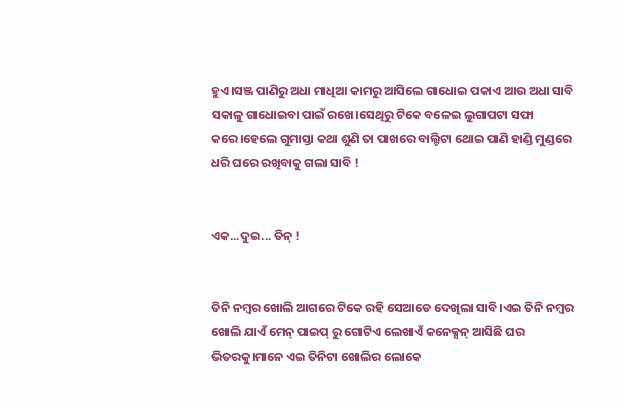ହୁଏ।ସଞ୍ଜ ପାଣିରୁ ଅଧା ମାଧିଆ କାମରୁ ଆସିଲେ ଗାଧୋଇ ପକାଏ ଆଉ ଅଧା ସାବି ସକାଳୁ ଗାଧୋଇବା ପାଇଁ ରଖେ।ସେଥିରୁ ଟିକେ ବଳେଇ ଲୁଗାପଟା ସଫା କରେ।ହେଲେ ଗୁମାସ୍ତା କଥା ଶୁଣି ତା ପାଖରେ ବାଲ୍ଟିଟା ଥୋଇ ପାଣି ହାଣ୍ଡି ମୁଣ୍ଡରେ ଧରି ଘରେ ରଖିବାକୁ ଗଲା ସାବି !


ଏକ...ଦୁଇ... ତିନ୍ !


ତିନି ନମ୍ବର ଖୋଲି ଆଗରେ ଟିକେ ରହି ସେଆଡେ ଦେଖିଲା ସାବି।ଏଇ ତିନି ନମ୍ବର ଖୋଲି ଯାଏଁ ମେନ୍ ପାଇପ୍ ରୁ ଗୋଟିଏ ଲେଖାଏଁ କନେକ୍ସନ୍ ଆସିଛି ଘର ଭିତରକୁ।ମାନେ ଏଇ ତିନିଟା ଖୋଲିର ଲୋକେ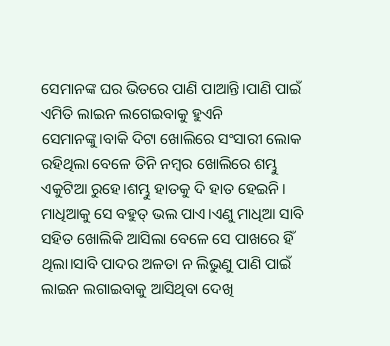ସେମାନଙ୍କ ଘର ଭିତରେ ପାଣି ପାଆନ୍ତି।ପାଣି ପାଇଁ ଏମିତି ଲାଇନ ଲଗେଇବାକୁ ହୁଏନି ସେମାନଙ୍କୁ।ବାକି ଦିଟା ଖୋଲିରେ ସଂସାରୀ ଲୋକ ରହିଥିଲା ବେଳେ ତିନି ନମ୍ବର ଖୋଲିରେ ଶମ୍ଭୁ ଏକୁଟିଆ ରୁହେ।ଶମ୍ଭୁ ହାତକୁ ଦି ହାତ ହେଇନି। ମାଧିଆକୁ ସେ ବହୁତ୍ ଭଲ ପାଏ।ଏଣୁ ମାଧିଆ ସାବି ସହିତ ଖୋଲିକି ଆସିଲା ବେଳେ ସେ ପାଖରେ ହିଁ ଥିଲା।ସାବି ପାଦର ଅଳତା ନ ଲିଭୁଣୁ ପାଣି ପାଇଁ ଲାଇନ ଲଗାଇବାକୁ ଆସିଥିବା ଦେଖି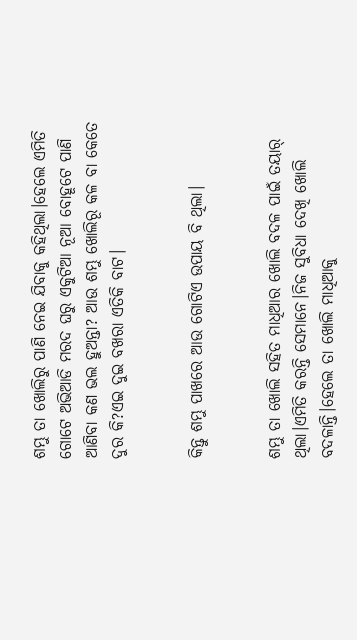ଶମ୍ଭୁ ତା ଖୋଲିରୁ ପାଣି ନେଇ ଯିବାକୁ କହିଥିଲା।ହେଲେ ଏମିତି ଗୋଟେ ଅଭିଆଡି ମରଦ ଘରୁ ଏକୁଟିଆ ନୂଆ ବୋହୂଟେ ପାଣି ଆଣିବା କଣ ଭଲ ହୁଅନ୍ତା? ଆଉ ଶମ୍ଭୁ ଖୋଲିରୂ କଳ ବା କେତେ ଦୁର କି?ଏଇ ଦୁଇ ବଖରା ଏତିକି ବାଟ।


କିନ୍ତୁ ଶମ୍ଭୁ ପାଖରେ ଆଉ ଗୋଟିଏ ଉପାୟ ବି ଥିଲା।


ଶମ୍ଭୁ ତା ଖୋଲି ସହିତ ମାଧିଆର ଖୋଲି ବଦଳ ପାଇଁ ତୟାର୍ ଥିଲା।ଏମିତି କରନ୍ତି ସେମାନେ।ନିଜ ସୁବିଧା ଦେଖି ଖୋଲି ବଦଳାନ୍ତି।ହେଲେ ତା ଖୋଲି ମାଧିଆକୁ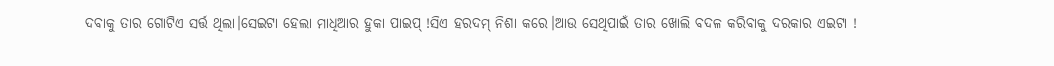ଦବାକୁ ତାର ଗୋଟିଏ ସର୍ତ୍ତ ଥିଲା।ସେଇଟା ହେଲା ମାଧିଆର ହୁକା ପାଇପ୍ !ସିଏ ହରଦମ୍ ନିଶା କରେ।ଆଉ ସେଥିପାଇଁ ତାର ଖୋଲି ବଦଳ କରିବାକୁ ଦରକାର ଏଇଟା !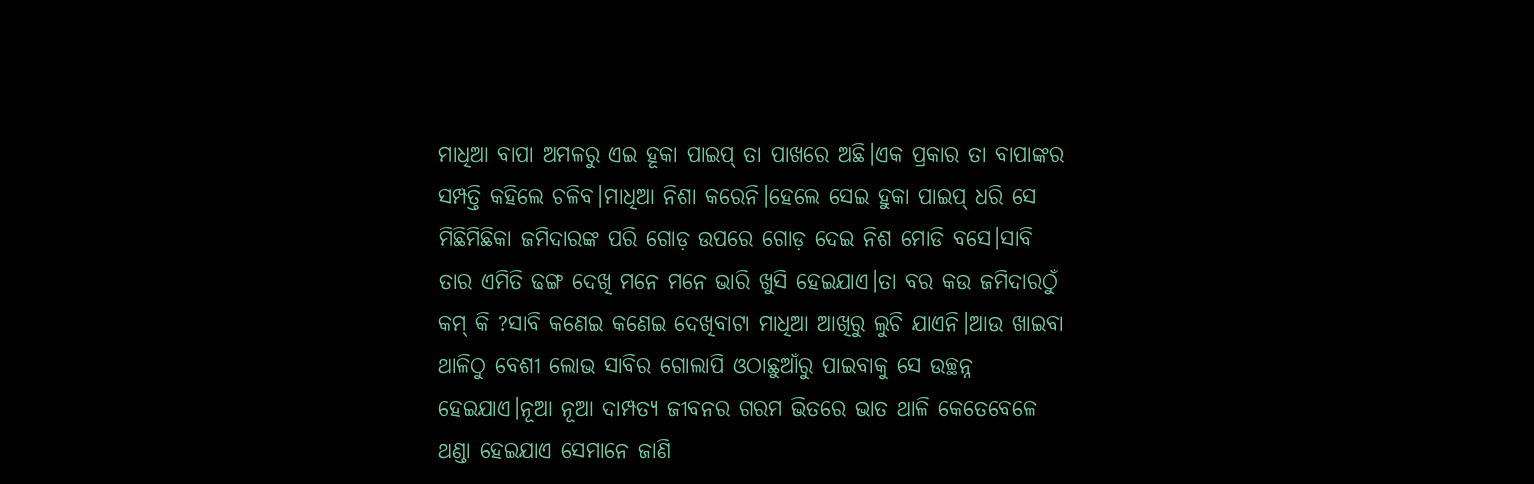ମାଧିଆ ବାପା ଅମଳରୁ ଏଇ ହୂକା ପାଇପ୍ ତା ପାଖରେ ଅଛି।ଏକ ପ୍ରକାର ତା ବାପାଙ୍କର ସମ୍ପତ୍ତି କହିଲେ ଚଳିବ।ମାଧିଆ ନିଶା କରେନି।ହେଲେ ସେଇ ହୁକା ପାଇପ୍ ଧରି ସେ ମିଛିମିଛିକା ଜମିଦାରଙ୍କ ପରି ଗୋଡ଼ ଉପରେ ଗୋଡ଼ ଦେଇ ନିଶ ମୋଡି ବସେ।ସାବି ତାର ଏମିତି ଢଙ୍ଗ ଦେଖି ମନେ ମନେ ଭାରି ଖୁସି ହେଇଯାଏ।ତା ବର କଉ ଜମିଦାରଠୁଁ କମ୍ କି ?ସାବି କଣେଇ କଣେଇ ଦେଖିବାଟା ମାଧିଆ ଆଖିରୁ ଲୁଚି ଯାଏନି।ଆଉ ଖାଇବା ଥାଳିଠୁ ବେଶୀ ଲୋଭ ସାବିର ଗୋଲାପି ଓଠାଛୁଆଁରୁ ପାଇବାକୁ ସେ ଉଚ୍ଛନ୍ନ ହେଇଯାଏ।ନୂଆ ନୂଆ ଦାମ୍ପତ୍ୟ ଜୀବନର ଗରମ ଭିତରେ ଭାତ ଥାଳି କେତେବେଳେ ଥଣ୍ଡା ହେଇଯାଏ ସେମାନେ ଜାଣି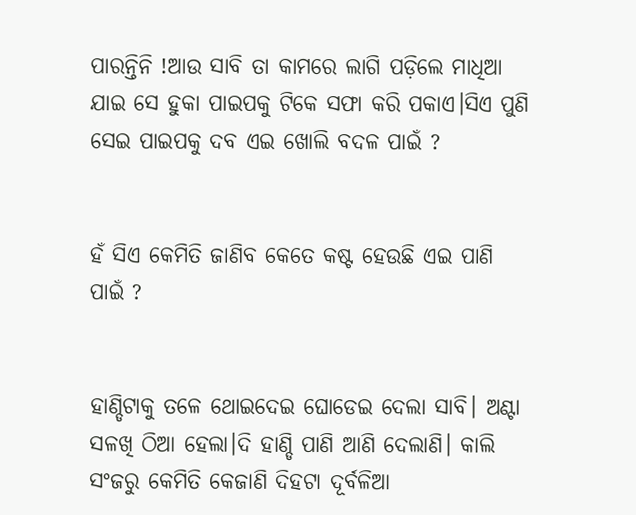ପାରନ୍ତିନି !ଆଉ ସାବି ତା କାମରେ ଲାଗି ପଡ଼ିଲେ ମାଧିଆ ଯାଇ ସେ ହୁକା ପାଇପକୁ ଟିକେ ସଫା କରି ପକାଏ।ସିଏ ପୁଣି ସେଇ ପାଇପକୁ ଦବ ଏଇ ଖୋଲି ବଦଳ ପାଇଁ ?


ହଁ ସିଏ କେମିତି ଜାଣିବ କେତେ କଷ୍ଟ ହେଉଛି ଏଇ ପାଣି ପାଇଁ ?


ହାଣ୍ଡିଟାକୁ ତଳେ ଥୋଇଦେଇ ଘୋଡେଇ ଦେଲା ସାବି। ଅଣ୍ଟା ସଳଖି ଠିଆ ହେଲା।ଦି ହାଣ୍ଡି ପାଣି ଆଣି ଦେଲାଣି। କାଲି ସଂଜରୁ କେମିତି କେଜାଣି ଦିହଟା ଦୂର୍ବଳିଆ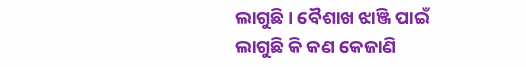ଲାଗୁଛି। ବୈଶାଖ ଝାଞ୍ଜି ପାଇଁ ଲାଗୁଛି କି କଣ କେଜାଣି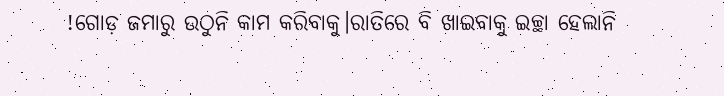!ଗୋଡ଼ ଜମାରୁ ଉଠୁନି କାମ କରିବାକୁ।ରାତିରେ ବି ଖାଇବାକୁ ଇଚ୍ଛା ହେଲାନି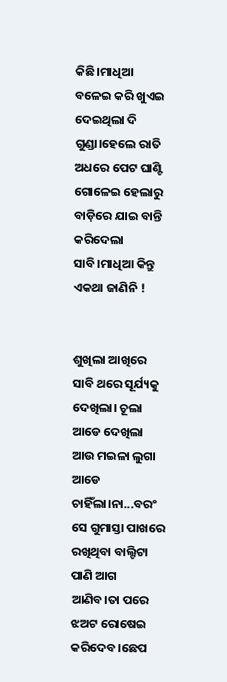କିଛି।ମାଧିଆ ବଳେଇ କରି ଖୁଏଇ ଦେଇଥିଲା ଦି ଗୁଣ୍ଡା।ହେଲେ ରାତି ଅଧରେ ପେଟ ଘାଣ୍ଟି ଗୋଳେଇ ହେଲାରୁ ବାଡ଼ିରେ ଯାଇ ବାନ୍ତି କରିଦେଲା ସାବି।ମାଧିଆ କିନ୍ତୁ ଏକଥା ଜାଣିନି !


ଶୁଖିଲା ଆଖିରେ ସାବି ଥରେ ସୂର୍ଯ୍ୟକୁ ଦେଖିଲା। ଚୂଲା ଆଡେ ଦେଖିଲା ଆଉ ମଇଳା ଲୁଗା ଆଡେ ଚାହିଁଲା।ନା...ବରଂ ସେ ଗୁମାସ୍ତା ପାଖରେ ରଖିଥିବା ବାଲ୍ଟିଟା ପାଣି ଆଗ ଆଣିବ।ତା ପରେ ଝଅଟ ରୋଷେଇ କରିଦେବ।ଛେପ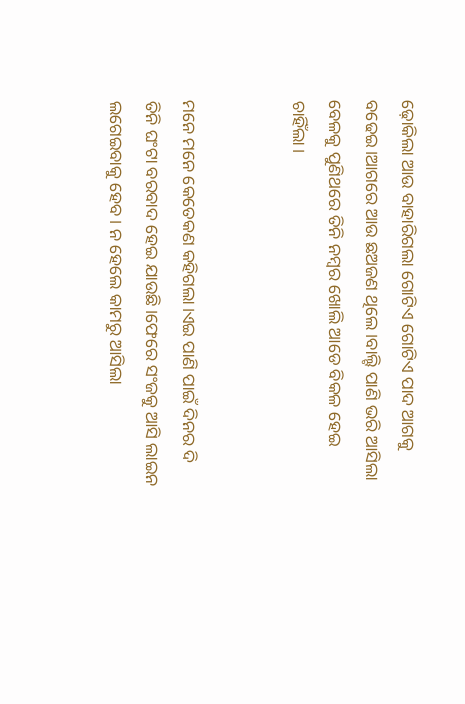ଢ଼ୋକିଲା ଆଉ ବାହାରିଗଲା ଗୋଟିଏ ଗୋଟିଏ ପାଦ ଆଗକୁ ବଢେଇ।ଆଗରେ ଆଉ ଛଅଜଣ ଥିଲେ।ବାଲ୍ଟି ପାଣି ଭରି ଆସିଲା ବେଳକୁ ପୁଣିଥରେ ତିନି ନମ୍ବର ଖୋଲି ଆଡେ ବିକଳ ହେଇ ଚାହିଁଲା।


ମନେ ମନେ କେତେକଣ କହିଗଲା।ଏଇ ପାଣି ପାଇଁ ଦିନର ଦି ତିନି ଘଂଟା ବରବାଦ ହେଇ ଯାଉଛି।ଫେରେ ସଂଜକୁ ଆସି ଲାଇନ ଲଗେଇବାକୁ ହେବ। ନ ହେଲେ କାମରୁ ଆସିଲା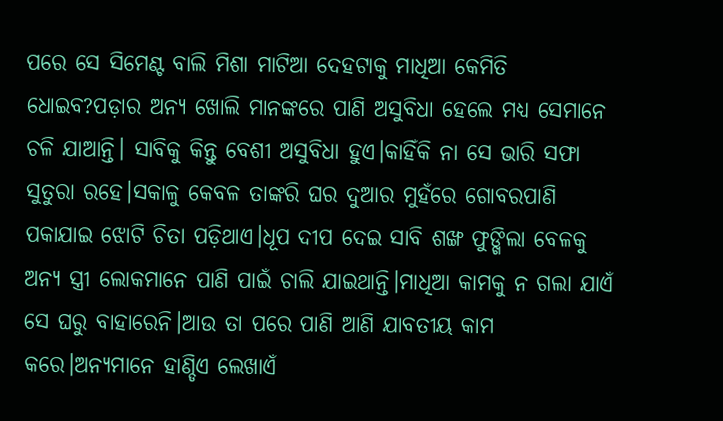ପରେ ସେ ସିମେଣ୍ଟ ବାଲି ମିଶା ମାଟିଆ ଦେହଟାକୁ ମାଧିଆ କେମିତି ଧୋଇବ?ପଡ଼ାର ଅନ୍ୟ ଖୋଲି ମାନଙ୍କରେ ପାଣି ଅସୁବିଧା ହେଲେ ମଧ୍ୟ ସେମାନେ ଚଳି ଯାଆନ୍ତି। ସାବିକୁ କିନ୍ତୁ ବେଶୀ ଅସୁବିଧା ହୁଏ।କାହିଁକି ନା ସେ ଭାରି ସଫା ସୁତୁରା ରହେ।ସକାଳୁ କେବଳ ତାଙ୍କରି ଘର ଦୁଆର ମୁହଁରେ ଗୋବରପାଣି ପକାଯାଇ ଝୋଟି ଚିତା ପଡ଼ିଥାଏ।ଧୂପ ଦୀପ ଦେଇ ସାବି ଶଙ୍ଖ ଫୁଙ୍ଖିଲା ବେଳକୁ ଅନ୍ୟ ସ୍ତ୍ରୀ ଲୋକମାନେ ପାଣି ପାଇଁ ଚାଲି ଯାଇଥାନ୍ତି।ମାଧିଆ କାମକୁ ନ ଗଲା ଯାଏଁ ସେ ଘରୁ ବାହାରେନି।ଆଉ ତା ପରେ ପାଣି ଆଣି ଯାବତୀୟ କାମ କରେ।ଅନ୍ୟମାନେ ହାଣ୍ଡିଏ ଲେଖାଏଁ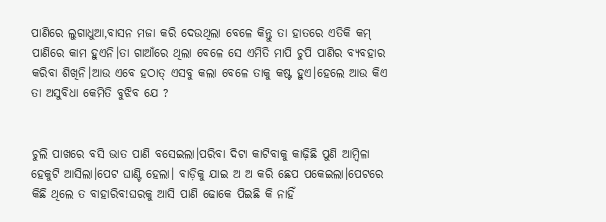ପାଣିରେ ଲୁଗାଧୁଆ,ବାସନ ମଜା କରି ଦେଉଥିଲା ବେଳେ କିନ୍ତୁ ତା ହାତରେ ଏତିକି କମ୍ ପାଣିରେ କାମ ହୁଏନି।ତା ଗାଆଁରେ ଥିଲା ବେଳେ ସେ ଏମିତି ମାପି ଚୁପି ପାଣିର ବ୍ୟବହାର କରିବା ଶିଖିନି।ଆଉ ଏବେ ହଠାତ୍ ଏସବୁ କଲା ବେଳେ ତାକୁ କଷ୍ଟ ହୁଏ।ହେଲେ ଆଉ କିଏ ତା ଅସୁବିଧା କେମିତି ବୁଝିବ ଯେ ?


ଚୁଲି ପାଖରେ ବସି ଭାତ ପାଣି ବସେଇଲା।ପରିବା ଦିଟା କାଟିବାକୁ କାଢ଼ିଛି ପୁଣି ଆମ୍ବିଳା ହେକୁଟି ଆସିଲା।ପେଟ ଘାଣ୍ଟି ହେଲା। ବାଡ଼ିକୁ ଯାଇ ଅ ଅ କରି ଛେପ ପକେଇଲା।ପେଟରେ କିଛି ଥିଲେ ତ ବାହାରିବ!ଘରକୁ ଆସି ପାଣି ଢୋକେ ପିଇଛି କି ନାହିଁ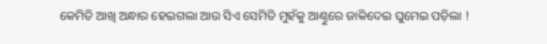କେମିତି ଆଖି ଅନ୍ଧାର ହେଇଗଲା ଆଉ ସିଏ ସେମିତି ମୁହଁକୁ ଆଣ୍ଠୁରେ ଜାକିଦେଇ ଘୁମେଇ ପଡ଼ିଲା !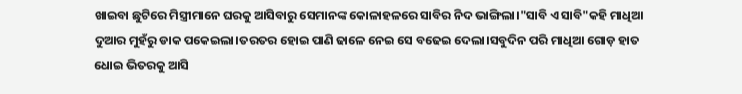ଖାଇବା ଛୁଟିରେ ମିସ୍ତ୍ରୀମାନେ ଘରକୁ ଆସିବାରୁ ସେମାନଙ୍କ କୋଳାହଳରେ ସାବିର ନିଦ ଭାଙ୍ଗିଲା।"ସାବି ଏ ସାବି"କହି ମାଧିଆ ଦୁଆର ମୁହଁରୁ ଡାକ ପକେଇଲା।ତରତର ହୋଇ ପାଣି ଢାଳେ ନେଇ ସେ ବଢେଇ ଦେଲା।ସବୁଦିନ ପରି ମାଧିଆ ଗୋଡ଼ ହାତ ଧୋଇ ଭିତରକୁ ଆସି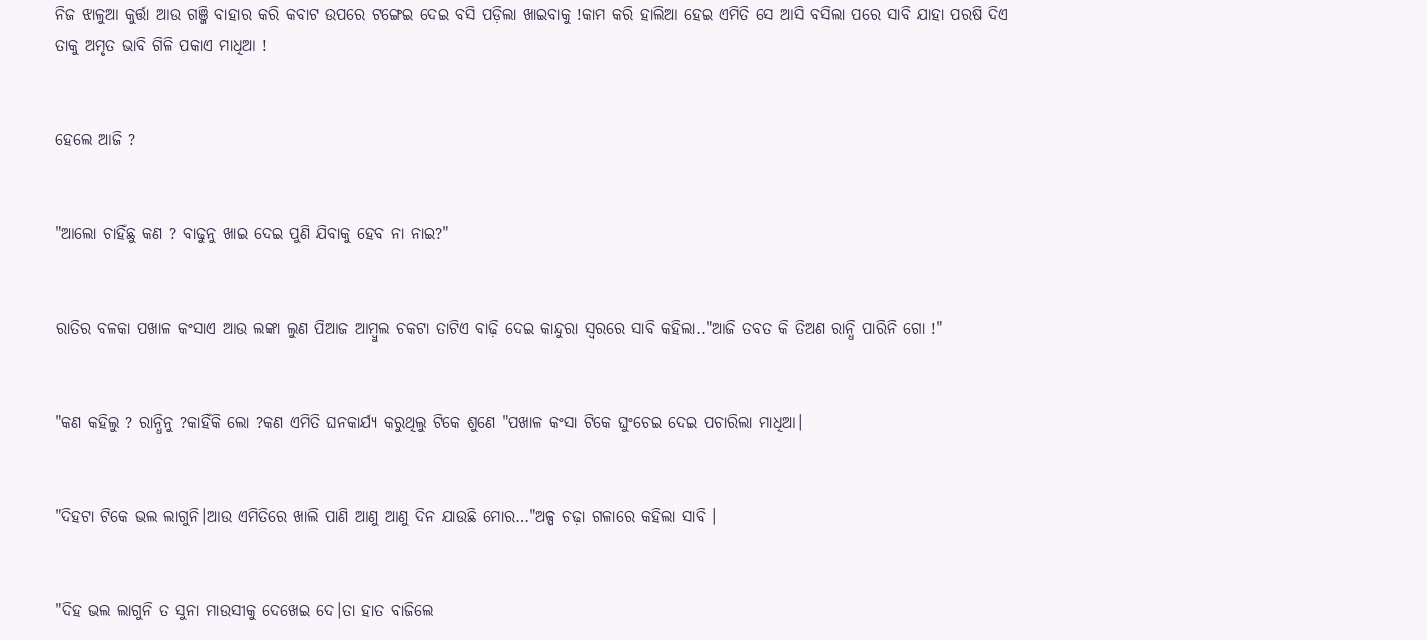ନିଜ ଝାଳୁଆ କୁର୍ତ୍ତା ଆଉ ଗଞ୍ଜି ବାହାର କରି କବାଟ ଉପରେ ଟଙ୍ଗେଇ ଦେଇ ବସି ପଡ଼ିଲା ଖାଇବାକୁ !କାମ କରି ହାଲିଆ ହେଇ ଏମିତି ସେ ଆସି ବସିଲା ପରେ ସାବି ଯାହା ପରଷି ଦିଏ ତାକୁ ଅମୃତ ଭାବି ଗିଳି ପକାଏ ମାଧିଆ !


ହେଲେ ଆଜି ?


"ଆଲୋ ଚାହିଁଛୁ କଣ ? ବାଢୁନୁ ଖାଇ ଦେଇ ପୁଣି ଯିବାକୁ ହେବ ନା ନାଇ?"


ରାତିର ବଳକା ପଖାଳ କଂସାଏ ଆଉ ଲଙ୍କା ଲୁଣ ପିଆଜ ଆମ୍ବୁଲ ଚକଟା ତାଟିଏ ବାଢ଼ି ଦେଇ କାନ୍ଦୁରା ସ୍ଵରରେ ସାବି କହିଲା.."ଆଜି ତବତ କି ତିଅଣ ରାନ୍ଧି ପାରିନି ଗୋ !"


"କଣ କହିଲୁ ? ରାନ୍ଧିନୁ ?କାହିଁକି ଲୋ ?କଣ ଏମିତି ଘନକାର୍ଯ୍ୟ କରୁଥିଲୁ ଟିକେ ଶୁଣେ "ପଖାଳ କଂସା ଟିକେ ଘୁଂଚେଇ ଦେଇ ପଚାରିଲା ମାଧିଆ।


"ଦିହଟା ଟିକେ ଭଲ ଲାଗୁନି।ଆଉ ଏମିତିରେ ଖାଲି ପାଣି ଆଣୁ ଆଣୁ ଦିନ ଯାଉଛି ମୋର…"ଅଳ୍ପ ଚଢ଼ା ଗଳାରେ କହିଲା ସାବି ।


"ଦିହ ଭଲ ଲାଗୁନି ତ ସୁନା ମାଉସୀକୁ ଦେଖେଇ ଦେ।ତା ହାତ ବାଜିଲେ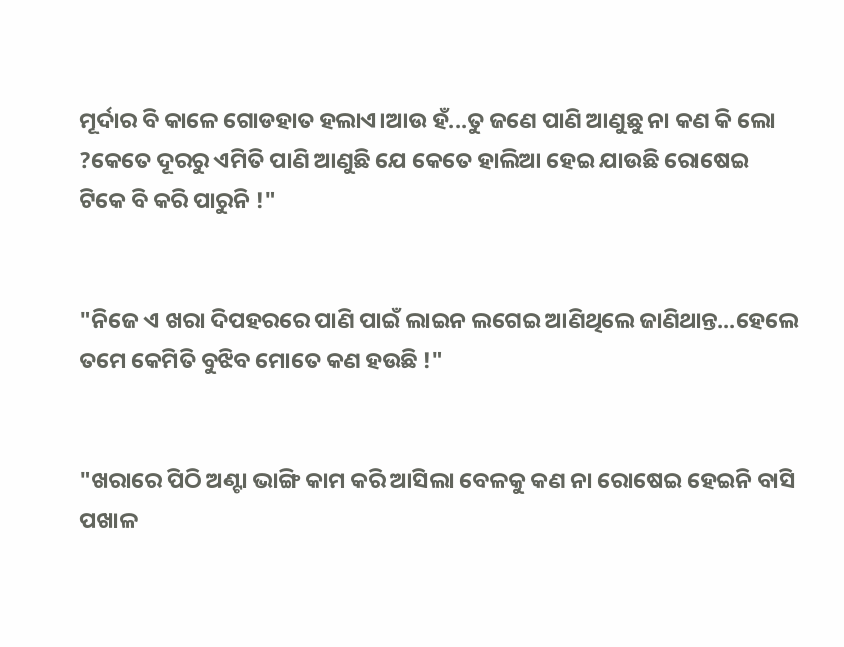ମୂର୍ଦାର ବି କାଳେ ଗୋଡହାତ ହଲାଏ।ଆଉ ହଁ...ତୁ ଜଣେ ପାଣି ଆଣୁଛୁ ନା କଣ କି ଲୋ ?କେତେ ଦୂରରୁ ଏମିତି ପାଣି ଆଣୁଛି ଯେ କେତେ ହାଲିଆ ହେଇ ଯାଉଛି ରୋଷେଇ ଟିକେ ବି କରି ପାରୁନି !"


"ନିଜେ ଏ ଖରା ଦିପହରରେ ପାଣି ପାଇଁ ଲାଇନ ଲଗେଇ ଆଣିଥିଲେ ଜାଣିଥାନ୍ତ...ହେଲେ ତମେ କେମିତି ବୁଝିବ ମୋତେ କଣ ହଉଛି !"


"ଖରାରେ ପିଠି ଅଣ୍ଟା ଭାଙ୍ଗି କାମ କରି ଆସିଲା ବେଳକୁ କଣ ନା ରୋଷେଇ ହେଇନି ବାସି ପଖାଳ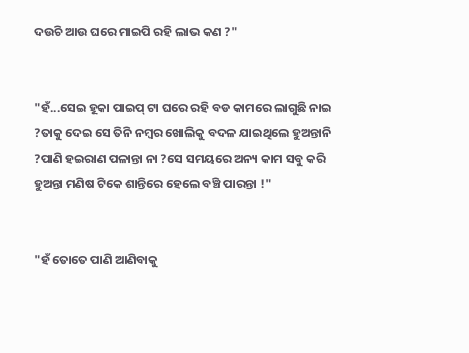ଦଉଚି ଆଉ ଘରେ ମାଇପି ରହି ଲାଭ କଣ ?"


"ହଁ...ସେଇ ହୂକା ପାଇପ୍ ଟା ଘରେ ରହି ବଡ କାମରେ ଲାଗୁଛି ନାଇ ?ତାକୁ ଦେଇ ସେ ତିନି ନମ୍ବର ଖୋଲିକୁ ବଦଳ ଯାଇଥିଲେ ହୁଅନ୍ତାନି ?ପାଣି ହଇରାଣ ପଳାନ୍ତା ନା ?ସେ ସମୟରେ ଅନ୍ୟ କାମ ସବୁ କରି ହୁଅନ୍ତା ମଣିଷ ଟିକେ ଶାନ୍ତିରେ ହେଲେ ବଞ୍ଚି ପାରନ୍ତା !"


"ହଁ ତୋତେ ପାଣି ଆଣିବାକୁ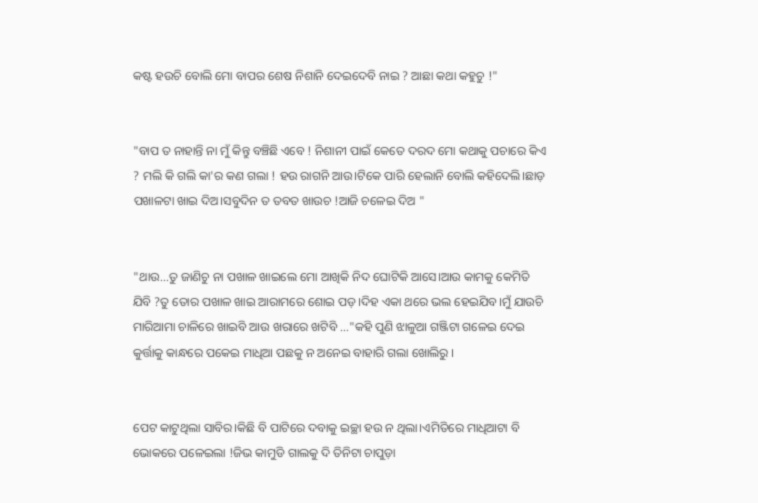କଷ୍ଟ ହଉଚି ବୋଲି ମୋ ବାପର ଶେଷ ନିଶାନି ଦେଇଦେବି ନାଇ ? ଆଛା କଥା କହୁଚୁ !"


"ବାପ ତ ନାହାନ୍ତି ନା ମୁଁ କିନ୍ତୁ ବଞ୍ଚିଛି ଏବେ ! ନିଶାନୀ ପାଇଁ କେତେ ଦରଦ ମୋ କଥାକୁ ପଚାରେ କିଏ ? ମଲି କି ଗଲି କା'ର କଣ ଗଲା ! ହଉ ରାଗନି ଆଉ।ଟିକେ ପାରି ହେଲାନି ବୋଲି କହିଦେଲି।ଛାଡ଼ ପଖାଳଟା ଖାଇ ଦିଅ।ସବୁଦିନ ତ ତବତ ଖାଉଚ !ଆଜି ଚଳେଇ ଦିଅ "


"ଥାଉ...ତୁ ଜାଣିଚୁ ନା ପଖାଳ ଖାଇଲେ ମୋ ଆଖିକି ନିଦ ଘୋଟିକି ଆସେ।ଆଉ କାମକୁ କେମିତି ଯିବି ?ତୁ ତୋର ପଖାଳ ଖାଇ ଆରାମରେ ଶୋଇ ପଡ଼।ଦିହ ଏକା ଥରେ ଭଲ ହେଇଯିବ।ମୁଁ ଯାଉଚି ମାରିଆମା ଚାଳିରେ ଖାଇବି ଆଉ ଖରାରେ ଖଟିବି …"କହି ପୁଣି ଝାଳୁଆ ଗଞ୍ଜିଟା ଗଳେଇ ଦେଇ କୁର୍ତ୍ତାକୁ କାନ୍ଧରେ ପକେଇ ମାଧିଆ ପଛକୁ ନ ଅନେଇ ବାହାରି ଗଲା ଖୋଲିରୁ ।


ପେଟ କାଟୁଥିଲା ସାବିର।କିଛି ବି ପାଟିରେ ଦବାକୁ ଇଚ୍ଛା ହଉ ନ ଥିଲା।ଏମିତିରେ ମାଧିଆଟା ବି ଭୋକରେ ପଳେଇଲା !ଜିଭ କାମୁଡି ଗାଲକୁ ଦି ତିନିଟା ଚାପୁଡ଼ା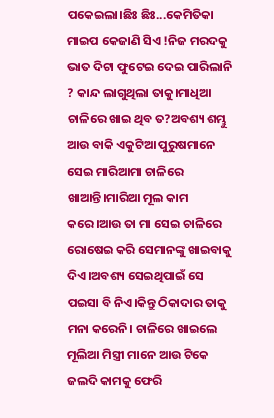ପକେଇଲା।ଛିଃ ଛିଃ...କେମିତିକା ମାଇପ କେଜାଣି ସିଏ !ନିଜ ମରଦକୁ ଭାତ ଦିଟା ଫୁଟେଇ ଦେଇ ପାରିଲାନି ? କାନ୍ଦ ଲାଗୁଥିଲା ତାକୁ।ମାଧିଆ ଚାଳିରେ ଖାଇ ଥିବ ତ?ଅବଶ୍ୟ ଶମ୍ଭୁ ଆଉ ବାକି ଏକୁଟିଆ ପୁରୁଷମାନେ ସେଇ ମାରିଆମା ଚାଳିରେ ଖାଆନ୍ତି।ମାରିଆ ମୂଲ କାମ କରେ।ଆଉ ତା ମା ସେଇ ଚାଳିରେ ରୋଷେଇ କରି ସେମାନଙ୍କୁ ଖାଇବାକୁ ଦିଏ।ଅବଶ୍ୟ ସେଇଥିପାଇଁ ସେ ପଇସା ବି ନିଏ।କିନ୍ତୁ ଠିକାଦାର ତାକୁ ମନା କରେନି। ଚାଳିରେ ଖାଇଲେ ମୂଲିଆ ମିସ୍ତ୍ରୀ ମାନେ ଆଉ ଟିକେ ଜଲଦି କାମକୁ ଫେରି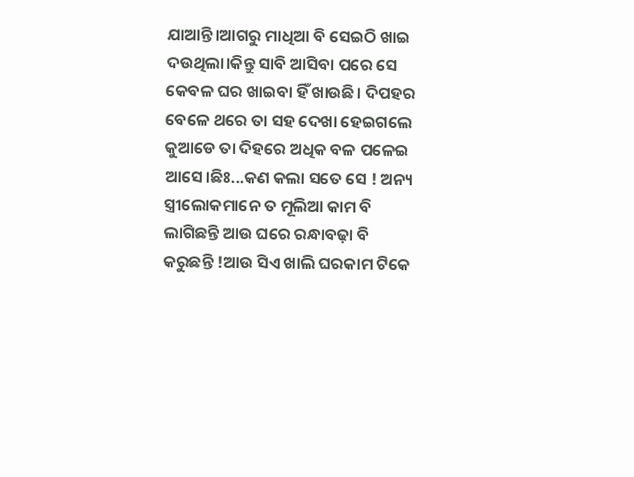ଯାଆନ୍ତି।ଆଗରୁ ମାଧିଆ ବି ସେଇଠି ଖାଇ ଦଉଥିଲା।କିନ୍ତୁ ସାବି ଆସିବା ପରେ ସେ କେବଳ ଘର ଖାଇବା ହିଁ ଖାଉଛି। ଦିପହର ବେଳେ ଥରେ ତା ସହ ଦେଖା ହେଇଗଲେ କୁଆଡେ ତା ଦିହରେ ଅଧିକ ବଳ ପଳେଇ ଆସେ।ଛିଃ...କଣ କଲା ସତେ ସେ ! ଅନ୍ୟ ସ୍ତ୍ରୀଲୋକମାନେ ତ ମୂଲିଆ କାମ ବି ଲାଗିଛନ୍ତି ଆଉ ଘରେ ରନ୍ଧାବଢ଼ା ବି କରୁଛନ୍ତି !ଆଉ ସିଏ ଖାଲି ଘରକାମ ଟିକେ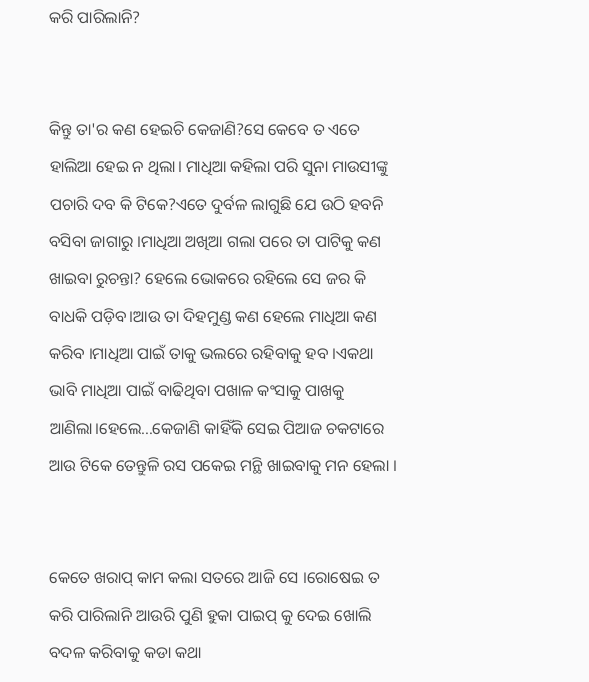କରି ପାରିଲାନି?


କିନ୍ତୁ ତା'ର କଣ ହେଇଚି କେଜାଣି?ସେ କେବେ ତ ଏତେ ହାଲିଆ ହେଇ ନ ଥିଲା। ମାଧିଆ କହିଲା ପରି ସୁନା ମାଉସୀଙ୍କୁ ପଚାରି ଦବ କି ଟିକେ?ଏତେ ଦୁର୍ବଳ ଲାଗୁଛି ଯେ ଉଠି ହବନି ବସିବା ଜାଗାରୁ ।ମାଧିଆ ଅଖିଆ ଗଲା ପରେ ତା ପାଟିକୁ କଣ ଖାଇବା ରୁଚନ୍ତା? ହେଲେ ଭୋକରେ ରହିଲେ ସେ ଜର କି ବାଧକି ପଡ଼ିବ।ଆଉ ତା ଦିହମୁଣ୍ଡ କଣ ହେଲେ ମାଧିଆ କଣ କରିବ ।ମାଧିଆ ପାଇଁ ତାକୁ ଭଲରେ ରହିବାକୁ ହବ ।ଏକଥା ଭାବି ମାଧିଆ ପାଇଁ ବାଢିଥିବା ପଖାଳ କଂସାକୁ ପାଖକୁ ଆଣିଲା।ହେଲେ...କେଜାଣି କାହିଁକି ସେଇ ପିଆଜ ଚକଟାରେ ଆଉ ଟିକେ ତେନ୍ତୁଳି ରସ ପକେଇ ମନ୍ଥି ଖାଇବାକୁ ମନ ହେଲା ।


କେତେ ଖରାପ୍ କାମ କଲା ସତରେ ଆଜି ସେ ।ରୋଷେଇ ତ କରି ପାରିଲାନି ଆଉରି ପୁଣି ହୁକା ପାଇପ୍ କୁ ଦେଇ ଖୋଲି ବଦଳ କରିବାକୁ କଡା କଥା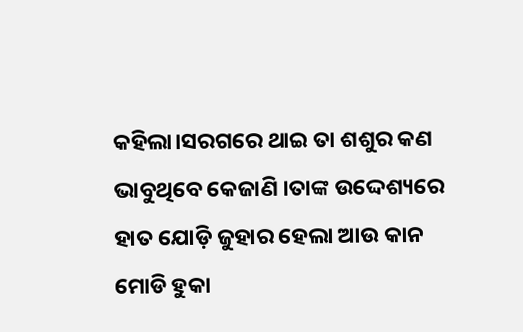କହିଲା।ସରଗରେ ଥାଇ ତା ଶଶୁର କଣ ଭାବୁଥିବେ କେଜାଣି ।ତାଙ୍କ ଉଦ୍ଦେଶ୍ୟରେ ହାତ ଯୋଡ଼ି ଜୁହାର ହେଲା ଆଉ କାନ ମୋଡି ହୁକା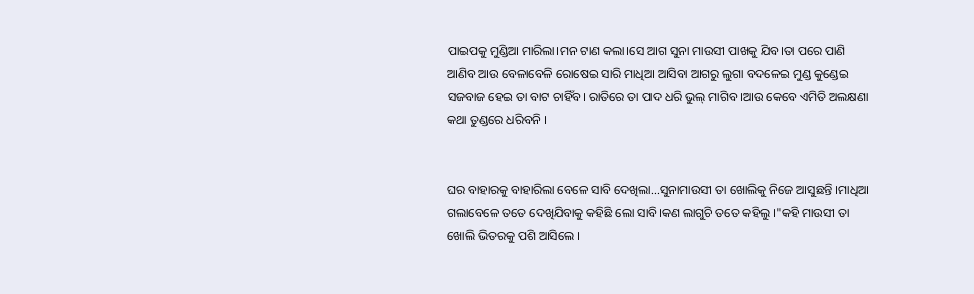ପାଇପକୁ ମୁଣ୍ଡିଆ ମାରିଲା।ମନ ଟାଣ କଲା।ସେ ଆଗ ସୁନା ମାଉସୀ ପାଖକୁ ଯିବ।ତା ପରେ ପାଣି ଆଣିବ ଆଉ ବେଳାବେଳି ରୋଷେଇ ସାରି ମାଧିଆ ଆସିବା ଆଗରୁ ଲୁଗା ବଦଳେଇ ମୁଣ୍ଡ କୁଣ୍ଡେଇ ସଜବାଜ ହେଇ ତା ବାଟ ଚାହିଁବ। ରାତିରେ ତା ପାଦ ଧରି ଭୁଲ୍ ମାଗିବ ।ଆଉ କେବେ ଏମିତି ଅଲକ୍ଷଣା କଥା ତୁଣ୍ଡରେ ଧରିବନି ।


ଘର ବାହାରକୁ ବାହାରିଲା ବେଳେ ସାବି ଦେଖିଲା...ସୁନାମାଉସୀ ତା ଖୋଲିକୁ ନିଜେ ଆସୁଛନ୍ତି ।ମାଧିଆ ଗଲାବେଳେ ତତେ ଦେଖିଯିବାକୁ କହିଛି ଲୋ ସାବି।କଣ ଲାଗୁଚି ତତେ କହିଲୁ ।"କହି ମାଉସୀ ତା ଖୋଲି ଭିତରକୁ ପଶି ଆସିଲେ ।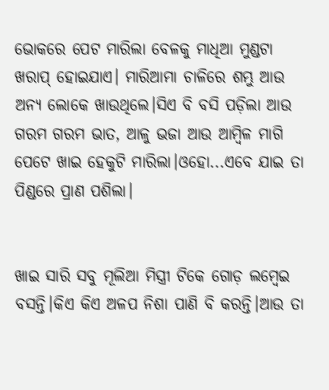ଭୋକରେ ପେଟ ମାରିଲା ବେଳକୁ ମାଧିଆ ମୁଣ୍ଡଟା ଖରାପ୍ ହୋଇଯାଏ। ମାରିଆମା ଚାଳିରେ ଶମ୍ଭୁ ଆଉ ଅନ୍ୟ ଲୋକେ ଖାଉଥିଲେ।ସିଏ ବି ବସି ପଡ଼ିଲା ଆଉ ଗରମ ଗରମ ଭାତ, ଆଳୁ ଭଜା ଆଉ ଆମ୍ବିଳ ମାଗି ପେଟେ ଖାଇ ହେକୁଟି ମାରିଲା।ଓହୋ...ଏବେ ଯାଇ ତା ପିଣ୍ଡରେ ପ୍ରାଣ ପଶିଲା।


ଖାଇ ସାରି ସବୁ ମୂଲିଆ ମିସ୍ତ୍ରୀ ଟିକେ ଗୋଡ଼ ଲମ୍ଵେଇ ବସନ୍ତି।କିଏ କିଏ ଅଳପ ନିଶା ପାଣି ବି କରନ୍ତି।ଆଉ ତା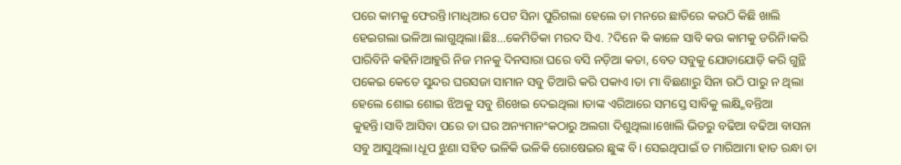ପରେ କାମକୁ ଫେରନ୍ତି।ମାଧିଆର ପେଟ ସିନା ପୁରିଗଲା ହେଲେ ତା ମନରେ ଛାତିରେ କଉଠି କିଛି ଖାଲି ହେଇଗଲା ଭଳିଆ ଲାଗୁଥିଲା।ଛିଃ...କେମିତିକା ମରଦ ସିଏ. ?ଦିନେ କି କାଳେ ସାବି କଉ କାମକୁ ଡରିନି।କରି ପାରିବିନି କହିନି।ଆହୁରି ନିଜ ମନକୁ ଦିନସାରା ଘରେ ବସି ନଡ଼ିଆ କତା, ବେତ ସବୁକୁ ଯୋଡାଯୋଡ଼ି କରି ଗୁନ୍ଥି ପକେଇ କେତେ ସୁନ୍ଦର ଘରସଜା ସାମାନ ସବୁ ତିଆରି କରି ପକାଏ ।ତା ମା ବିଛଣାରୁ ସିନା ଉଠି ପାରୁ ନ ଥିଲା ହେଲେ ଶୋଇ ଶୋଇ ଝିଅକୁ ସବୁ ଶିଖେଇ ଦେଇଥିଲା ।ତାଙ୍କ ଏରିଆରେ ସମସ୍ତେ ସାବିକୁ ଲକ୍ଷ୍ମିବନ୍ତିଆ କୁହନ୍ତି।ସାବି ଆସିବା ପରେ ତା ଘର ଅନ୍ୟମାନଂକଠାରୁ ଅଲଗା ଦିଶୁଥିଲା।ଖୋଲି ଭିତରୁ ବଢିଆ ବଢିଆ ବାସନା ସବୁ ଆସୁଥିଲା।ଧୂପ ଝୁଣା ସହିତ ଭଳିକି ଭଳିକି ରୋଷେଇର ଛୁଙ୍କ ବି। ସେଇଥିପାଇଁ ତ ମାରିଆମା ହାତ ରନ୍ଧା ତା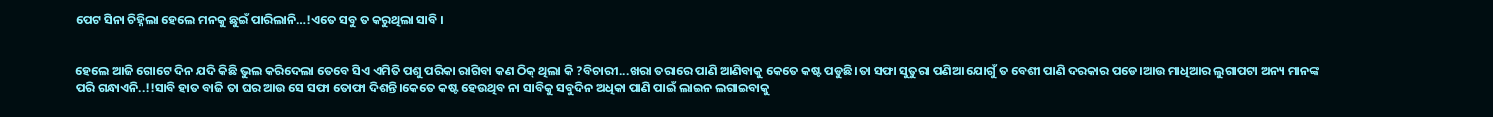ପେଟ ସିନା ଚିହ୍ନିଲା ହେଲେ ମନକୁ ଛୁଇଁ ପାରିଲାନି…!ଏତେ ସବୁ ତ କରୁଥିଲା ସାବି ।


ହେଲେ ଆଜି ଗୋଟେ ଦିନ ଯଦି କିଛି ଭୁଲ କରିଦେଲା ତେବେ ସିଏ ଏମିତି ପଶୁ ପରିକା ରାଗିବା କଣ ଠିକ୍ ଥିଲା କି ?ବିଚାରୀ...ଖରା ତରାରେ ପାଣି ଆଣିବାକୁ କେତେ କଷ୍ଟ ପଡୁଛି।ତା ସଫା ସୁତୁରା ପଣିଆ ଯୋଗୁଁ ତ ବେଶୀ ପାଣି ଦରକାର ପଡେ।ଆଉ ମାଧିଆର ଲୁଗାପଟା ଅନ୍ୟ ମାନଙ୍କ ପରି ଗନ୍ଧାଏନି..!!ସାବି ହାତ ବାଜି ତା ଘର ଆଉ ସେ ସଫା ତୋଫା ଦିଶନ୍ତି।କେତେ କଷ୍ଟ ହେଉଥିବ ନା ସାବିକୁ ସବୁଦିନ ଅଧିକା ପାଣି ପାଇଁ ଲାଇନ ଲଗାଇବାକୁ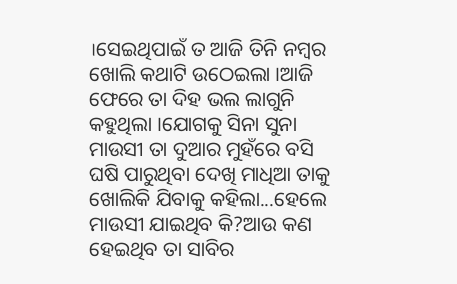।ସେଇଥିପାଇଁ ତ ଆଜି ତିନି ନମ୍ବର ଖୋଲି କଥାଟି ଉଠେଇଲା ।ଆଜି ଫେରେ ତା ଦିହ ଭଲ ଲାଗୁନି କହୁଥିଲା ।ଯୋଗକୁ ସିନା ସୁନା ମାଉସୀ ତା ଦୁଆର ମୁହଁରେ ବସି ଘଷି ପାରୁଥିବା ଦେଖି ମାଧିଆ ତାକୁ ଖୋଲିକି ଯିବାକୁ କହିଲା...ହେଲେ ମାଉସୀ ଯାଇଥିବ କି?ଆଉ କଣ ହେଇଥିବ ତା ସାବିର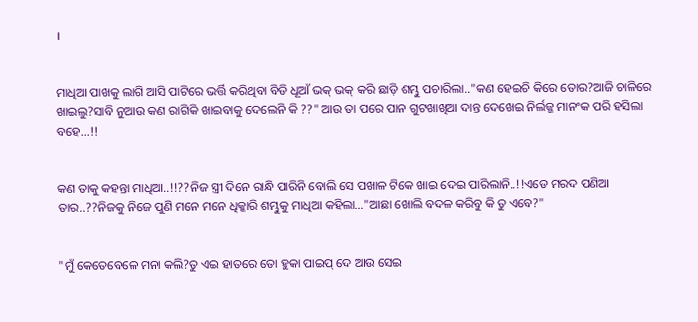।


ମାଧିଆ ପାଖକୁ ଲାଗି ଆସି ପାଟିରେ ଭର୍ତ୍ତି କରିଥିବା ବିଡି ଧୂଆଁ ଭକ୍ ଭକ୍ କରି ଛାଡ଼ି ଶମ୍ଭୁ ପଚାରିଲା.."କଣ ହେଇଚି କିରେ ତୋର?ଆଜି ଚାଳିରେ ଖାଇଲୁ?ସାବି ନୁଆଉ କଣ ରାଗିକି ଖାଇବାକୁ ଦେଲେନି କି ??" ଆଉ ତା ପରେ ପାନ ଗୁଟଖାଖିଆ ଦାନ୍ତ ଦେଖେଇ ନିର୍ଲଜ୍ଜ ମାନଂକ ପରି ହସିଲା ବହେ…!!


କଣ ତାକୁ କହନ୍ତା ମାଧିଆ..!!??ନିଜ ସ୍ତ୍ରୀ ଦିନେ ରାନ୍ଧି ପାରିନି ବୋଲି ସେ ପଖାଳ ଟିକେ ଖାଇ ଦେଇ ପାରିଲାନି..!!ଏଡେ ମରଦ ପଣିଆ ତାର..??ନିଜକୁ ନିଜେ ପୁଣି ମନେ ମନେ ଧିକ୍କାରି ଶମ୍ଭୁକୁ ମାଧିଆ କହିଲା…"ଆଛା ଖୋଲି ବଦଳ କରିବୁ କି ତୁ ଏବେ?"


"ମୁଁ କେତେବେଳେ ମନା କଲି?ତୁ ଏଇ ହାତରେ ତୋ ହୁକା ପାଇପ୍ ଦେ ଆଉ ସେଇ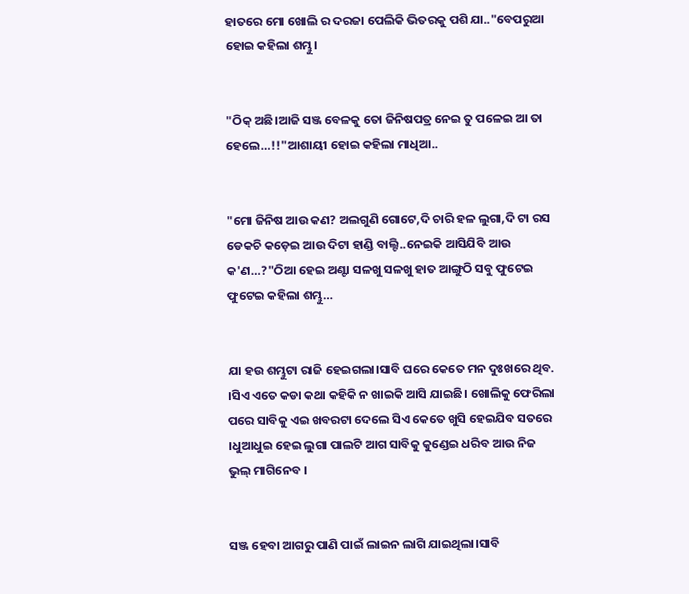ହାତରେ ମୋ ଖୋଲି ର ଦରଜା ପେଲିକି ଭିତରକୁ ପଶି ଯା.."ବେପରୁଆ ହୋଇ କହିଲା ଶମ୍ଭୁ।


"ଠିକ୍ ଅଛି।ଆଜି ସଞ୍ଜ ବେଳକୁ ତୋ ଜିନିଷପତ୍ର ନେଇ ତୁ ପଳେଇ ଆ ତା ହେଲେ…!!"ଆଶାୟୀ ହୋଇ କହିଲା ମାଧିଆ..


"ମୋ ଜିନିଷ ଆଉ କଣ? ଅଲଗୁଣି ଗୋଟେ,ଦି ଚାରି ହଳ ଲୁଗା,ଦି ଟା ରସ ଡେକଚି କଡ଼େଇ ଆଉ ଦିଟା ହାଣ୍ଡି ବାଲ୍ଟି..ନେଇକି ଆସିଯିବି ଆଉ କ'ଣ…?"ଠିଆ ହେଇ ଅଣ୍ଟା ସଳଖୁ ସଳଖୁ ହାତ ଆଙ୍ଗୁଠି ସବୁ ଫୁଟେଇ ଫୁଟେଇ କହିଲା ଶମ୍ଭୁ…


ଯା ହଉ ଶମ୍ଭୁଟା ରାଜି ହେଇଗଲା।ସାବି ଘରେ କେତେ ମନ ଦୁଃଖରେ ଥିବ. ।ସିଏ ଏତେ କଡା କଥା କହିକି ନ ଖାଇକି ଆସି ଯାଇଛି। ଖୋଲିକୁ ଫେରିଲା ପରେ ସାବିକୁ ଏଇ ଖବରଟା ଦେଲେ ସିଏ କେତେ ଖୁସି ହେଇଯିବ ସତରେ ।ଧୁଆଧୁଇ ହେଇ ଲୁଗା ପାଲଟି ଆଗ ସାବିକୁ କୁଣ୍ଡେଇ ଧରିବ ଆଉ ନିଜ ଭୁଲ୍ ମାଗିନେବ ।


ସଞ୍ଜ ହେବା ଆଗରୁ ପାଣି ପାଇଁ ଲାଇନ ଲାଗି ଯାଇଥିଲା।ସାବି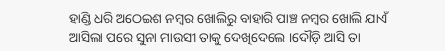ହାଣ୍ଡି ଧରି ଅଠେଇଶ ନମ୍ବର ଖୋଲିରୁ ବାହାରି ପାଞ୍ଚ ନମ୍ବର ଖୋଲି ଯାଏଁ ଆସିଲା ପରେ ସୁନା ମାଉସୀ ତାକୁ ଦେଖିଦେଲେ ।ଦୌଡ଼ି ଆସି ତା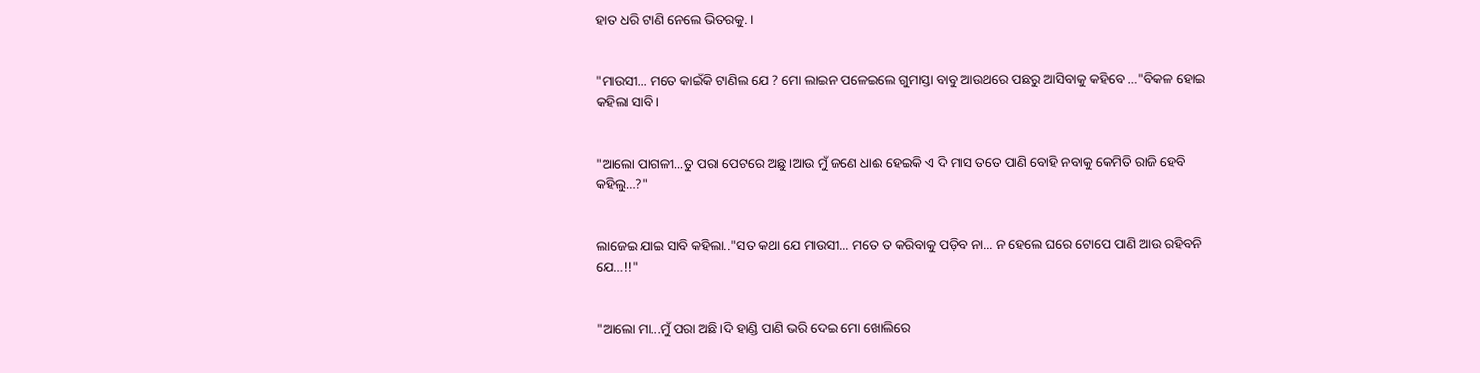ହାତ ଧରି ଟାଣି ନେଲେ ଭିତରକୁ. ।


"ମାଉସୀ... ମତେ କାଇଁକି ଟାଣିଲ ଯେ ? ମୋ ଲାଇନ ପଳେଇଲେ ଗୁମାସ୍ତା ବାବୁ ଆଉଥରେ ପଛରୁ ଆସିବାକୁ କହିବେ …"ବିକଳ ହୋଇ କହିଲା ସାବି।


"ଆଲୋ ପାଗଳୀ...ତୁ ପରା ପେଟରେ ଅଛୁ।ଆଉ ମୁଁ ଜଣେ ଧାଈ ହେଇକି ଏ ଦି ମାସ ତତେ ପାଣି ବୋହି ନବାକୁ କେମିତି ରାଜି ହେବି କହିଲୁ…?"


ଲାଜେଇ ଯାଇ ସାବି କହିଲା.."ସତ କଥା ଯେ ମାଉସୀ... ମତେ ତ କରିବାକୁ ପଡ଼ିବ ନା... ନ ହେଲେ ଘରେ ଟୋପେ ପାଣି ଆଉ ରହିବନି ଯେ…!!"


"ଆଲୋ ମା...ମୁଁ ପରା ଅଛି।ଦି ହାଣ୍ଡି ପାଣି ଭରି ଦେଇ ମୋ ଖୋଲିରେ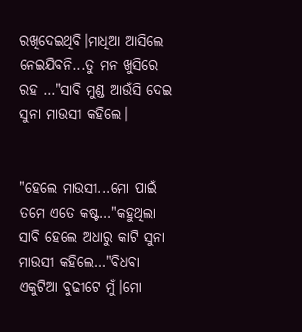ରଖିଦେଇଥିବି।ମାଧିଆ ଆସିଲେ ନେଇଯିବନି...ତୁ ମନ ଖୁସିରେ ରହ …"ସାବି ମୁଣ୍ଡ ଆଉଁସି ଦେଇ ସୁନା ମାଉସୀ କହିଲେ।


"ହେଲେ ମାଉସୀ...ମୋ ପାଇଁ ତମେ ଏତେ କଷ୍ଟ…"କହୁଥିଲା ସାବି ହେଲେ ଅଧାରୁ କାଟି ସୁନା ମାଉସୀ କହିଲେ…"ବିଧବା ଏକୁଟିଆ ବୁଢୀଟେ ମୁଁ।ମୋ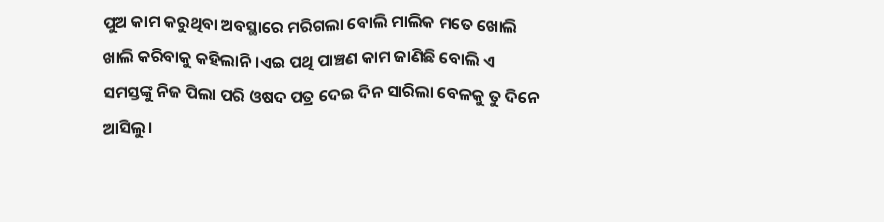ପୁଅ କାମ କରୁଥିବା ଅବସ୍ଥାରେ ମରିଗଲା ବୋଲି ମାଲିକ ମତେ ଖୋଲି ଖାଲି କରିବାକୁ କହିଲାନି।ଏଇ ପଥି ପାଞ୍ଚଣ କାମ ଜାଣିଛି ବୋଲି ଏ ସମସ୍ତଙ୍କୁ ନିଜ ପିଲା ପରି ଓଷଦ ପତ୍ର ଦେଇ ଦିନ ସାରିଲା ବେଳକୁ ତୁ ଦିନେ ଆସିଲୁ।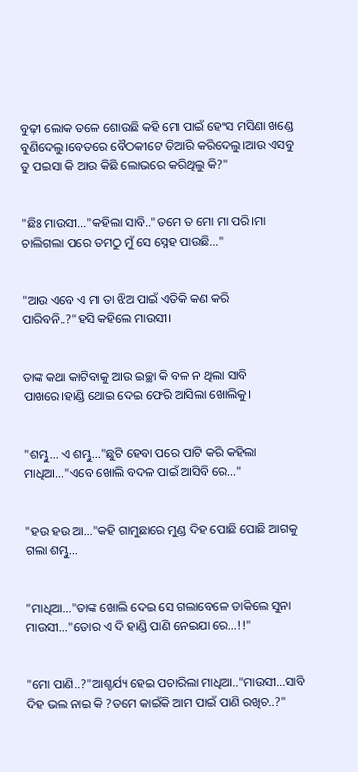ବୁଢ଼ୀ ଲୋକ ତଳେ ଶୋଉଛି କହି ମୋ ପାଇଁ ହେଂସ ମସିଣା ଖଣ୍ଡେ ବୁଣିଦେଲୁ।ବେତରେ ବୈଠକୀଟେ ତିଆରି କରିଦେଲୁ।ଆଉ ଏସବୁ ତୁ ପଇସା କି ଆଉ କିଛି ଲୋଭରେ କରିଥିଲୁ କି?"


"ଛିଃ ମାଉସୀ…"କହିଲା ସାବି.."ତମେ ତ ମୋ ମା ପରି।ମା ଚାଲିଗଲା ପରେ ତମଠୁ ମୁଁ ସେ ସ୍ନେହ ପାଉଛି…"


"ଆଉ ଏବେ ଏ ମା ତା ଝିଅ ପାଇଁ ଏତିକି କଣ କରି ପାରିବନି..?"ହସି କହିଲେ ମାଉସୀ।


ତାଙ୍କ କଥା କାଟିବାକୁ ଆଉ ଇଚ୍ଛା କି ବଳ ନ ଥିଲା ସାବି ପାଖରେ।ହାଣ୍ଡି ଥୋଇ ଦେଇ ଫେରି ଆସିଲା ଖୋଲିକୁ।


"ଶମ୍ଭୁ... ଏ ଶମ୍ଭୁ…"ଛୁଟି ହେବା ପରେ ପାଟି କରି କହିଲା ମାଧିଆ…"ଏବେ ଖୋଲି ବଦଳ ପାଇଁ ଆସିବି ରେ…"


"ହଉ ହଉ ଆ…"କହି ଗାମୁଛାରେ ମୁଣ୍ଡ ଦିହ ପୋଛି ପୋଛି ଆଗକୁ ଗଲା ଶମ୍ଭୁ…


"ମାଧିଆ…"ତାଙ୍କ ଖୋଲି ଦେଇ ସେ ଗଲାବେଳେ ଡାକିଲେ ସୁନା ମାଉସୀ…"ତୋର ଏ ଦି ହାଣ୍ଡି ପାଣି ନେଇଯା ରେ…!!"


"ମୋ ପାଣି..?"ଆଶ୍ଚର୍ଯ୍ୟ ହେଇ ପଚାରିଲା ମାଧିଆ.."ମାଉସୀ...ସାବି ଦିହ ଭଲ ନାଇ କି ?ତମେ କାଇଁକି ଆମ ପାଇଁ ପାଣି ରଖିଚ..?"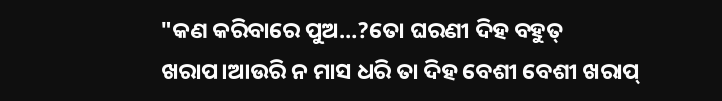"କଣ କରିବାରେ ପୁଅ…?ତୋ ଘରଣୀ ଦିହ ବହୁତ୍ ଖରାପ।ଆଉରି ନ ମାସ ଧରି ତା ଦିହ ବେଶୀ ବେଶୀ ଖରାପ୍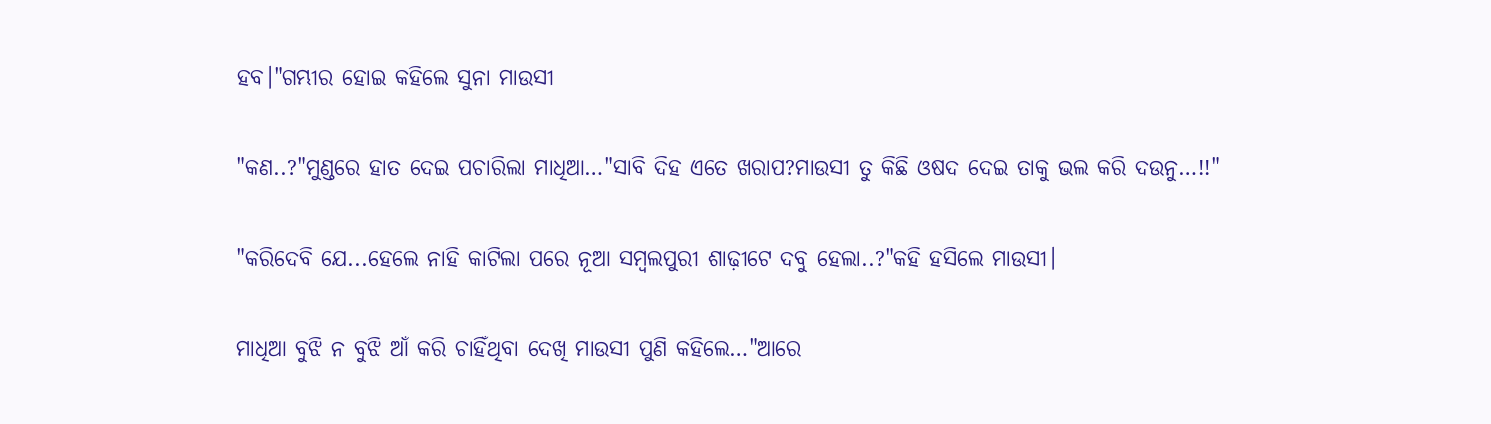ହବ।"ଗମ୍ଭୀର ହୋଇ କହିଲେ ସୁନା ମାଉସୀ


"କଣ..?"ମୁଣ୍ଡରେ ହାତ ଦେଇ ପଚାରିଲା ମାଧିଆ…"ସାବି ଦିହ ଏତେ ଖରାପ?ମାଉସୀ ତୁ କିଛି ଓଷଦ ଦେଇ ତାକୁ ଭଲ କରି ଦଉନୁ…!!"


"କରିଦେବି ଯେ...ହେଲେ ନାହି କାଟିଲା ପରେ ନୂଆ ସମ୍ବଲପୁରୀ ଶାଢ଼ୀଟେ ଦବୁ ହେଲା..?"କହି ହସିଲେ ମାଉସୀ।


ମାଧିଆ ବୁଝି ନ ବୁଝି ଆଁ କରି ଚାହିଁଥିବା ଦେଖି ମାଉସୀ ପୁଣି କହିଲେ…"ଆରେ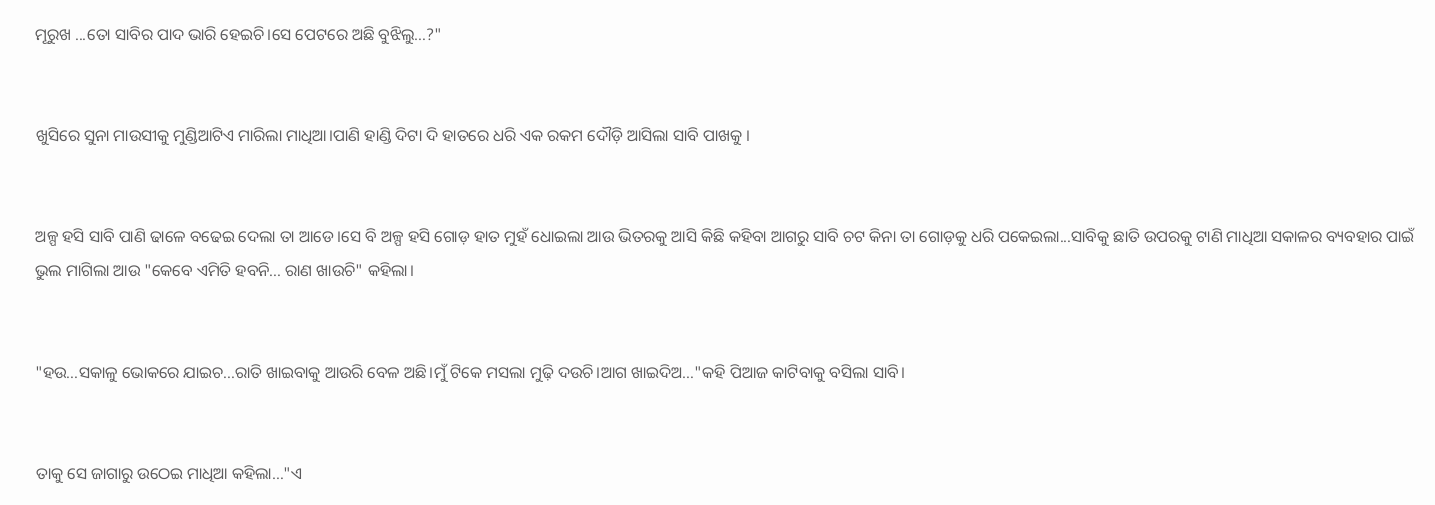ମୂରୁଖ ...ତୋ ସାବିର ପାଦ ଭାରି ହେଇଚି।ସେ ପେଟରେ ଅଛି ବୁଝିଲୁ…?"


ଖୁସିରେ ସୁନା ମାଉସୀକୁ ମୁଣ୍ଡିଆଟିଏ ମାରିଲା ମାଧିଆ।ପାଣି ହାଣ୍ଡି ଦିଟା ଦି ହାତରେ ଧରି ଏକ ରକମ ଦୌଡ଼ି ଆସିଲା ସାବି ପାଖକୁ ।


ଅଳ୍ପ ହସି ସାବି ପାଣି ଢାଳେ ବଢେଇ ଦେଲା ତା ଆଡେ।ସେ ବି ଅଳ୍ପ ହସି ଗୋଡ଼ ହାତ ମୁହଁ ଧୋଇଲା ଆଉ ଭିତରକୁ ଆସି କିଛି କହିବା ଆଗରୁ ସାବି ଚଟ କିନା ତା ଗୋଡ଼କୁ ଧରି ପକେଇଲା...ସାବିକୁ ଛାତି ଉପରକୁ ଟାଣି ମାଧିଆ ସକାଳର ବ୍ୟବହାର ପାଇଁ ଭୁଲ ମାଗିଲା ଆଉ "କେବେ ଏମିତି ହବନି... ରାଣ ଖାଉଚି" କହିଲା।


"ହଉ...ସକାଳୁ ଭୋକରେ ଯାଇଚ...ରାତି ଖାଇବାକୁ ଆଉରି ବେଳ ଅଛି।ମୁଁ ଟିକେ ମସଲା ମୁଢ଼ି ଦଉଚି।ଆଗ ଖାଇଦିଅ…"କହି ପିଆଜ କାଟିବାକୁ ବସିଲା ସାବି।


ତାକୁ ସେ ଜାଗାରୁ ଉଠେଇ ମାଧିଆ କହିଲା…"ଏ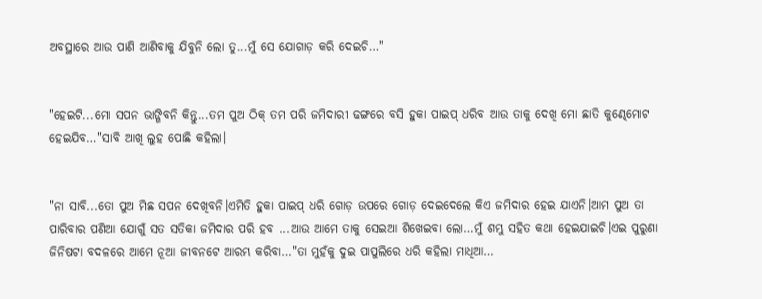ଅବସ୍ଥାରେ ଆଉ ପାଣି ଆଣିବାକୁ ଯିବୁନି ଲୋ ତୁ...ମୁଁ ସେ ଯୋଗାଡ଼ କରି ଦେଇଚି…"


"ହେଇଟି...ମୋ ସପନ ଭାଙ୍ଗିବନି କିନ୍ତୁ...ତମ ପୁଅ ଠିକ୍ ତମ ପରି ଜମିଦାରୀ ଢଙ୍ଗରେ ବସି ହୁକା ପାଇପ୍ ଧରିବ ଆଉ ତାକୁ ଦେଖି ମୋ ଛାତି କୁଣ୍ଢେମୋଟ ହେଇଯିବ…"ସାବି ଆଖି ଲୁହ ପୋଛି କହିଲା।


"ନା ସାବି...ତୋ ପୁଅ ମିଛ ସପନ ଦେଖିବନି।ଏମିତି ହୁକା ପାଇପ୍ ଧରି ଗୋଡ଼ ଉପରେ ଗୋଡ଼ ଦେଇଦେଲେ କିଏ ଜମିଦାର ହେଇ ଯାଏନି।ଆମ ପୁଅ ତା ପାରିବାର ପଣିଆ ଯୋଗୁଁ ସତ ସତିକା ଜମିଦାର ପରି ହବ ...ଆଉ ଆମେ ତାକୁ ସେଇଆ ଶିଖେଇବା ଲୋ…ମୁଁ ଶମ୍ଭୁ ସହିତ କଥା ହେଇଯାଇଚି।ଏଇ ପୁରୁଣା ଜିନିଷଟା ବଦଳରେ ଆମେ ନୂଆ ଜୀବନଟେ ଆରମ୍ଭ କରିବା…"ତା ମୁହଁକୁ ଦୁଇ ପାପୁଲିରେ ଧରି କହିଲା ମାଧିଆ…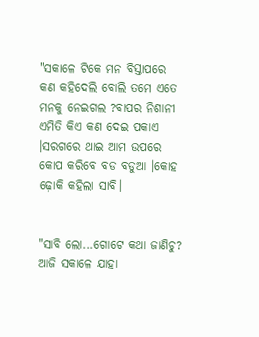"ସକାଳେ ଟିକେ ମନ ବିସ୍ତାପରେ କଣ କହିଦେଲି ବୋଲି ତମେ ଏତେ ମନକୁ ନେଇଗଲ ?ବାପର ନିଶାନୀ ଏମିତି କିଏ କଣ ଦେଇ ପକାଏ ।ସରଗରେ ଥାଇ ଆମ ଉପରେ କୋପ କରିବେ ବଡ ବଡୁଆ ।କୋହ ଢ଼ୋକି କହିଲା ସାବି।


"ସାବି ଲୋ...ଗୋଟେ କଥା ଜାଣିଚୁ? ଆଜି ସକାଳେ ଯାହା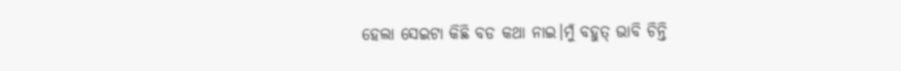ହେଲା ସେଇଟା କିଛି ବଡ କଥା ନାଇ।ମୁଁ ବହୁତ୍ ଭାବି ଚିନ୍ତି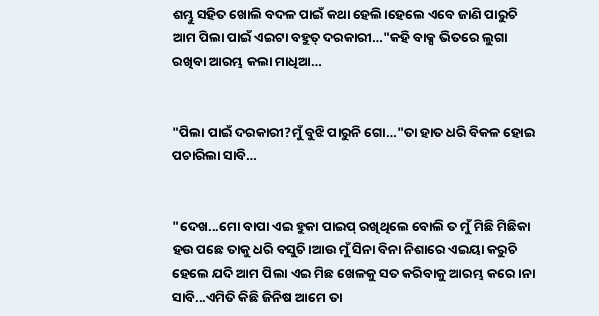ଶମ୍ଭୁ ସହିତ ଖୋଲି ବଦଳ ପାଇଁ କଥା ହେଲି।ହେଲେ ଏବେ ଜାଣି ପାରୁଚି ଆମ ପିଲା ପାଇଁ ଏଇଟା ବହୁତ୍ ଦରକାରୀ…"କହି ବାକ୍ସ ଭିତରେ ଲୁଗା ରଖିବା ଆରମ୍ଭ କଲା ମାଧିଆ…


"ପିଲା ପାଇଁ ଦରକାରୀ?ମୁଁ ବୁଝି ପାରୁନି ଗୋ…"ତା ହାତ ଧରି ବିକଳ ହୋଇ ପଚାରିଲା ସାବି…


"ଦେଖ...ମୋ ବାପା ଏଇ ହୁକା ପାଇପ୍ ରଖିଥିଲେ ବୋଲି ତ ମୁଁ ମିଛି ମିଛିକା ହଉ ପଛେ ତାକୁ ଧରି ବସୁଚି।ଆଉ ମୁଁ ସିନା ବିନା ନିଶାରେ ଏଇୟା କରୁଚି ହେଲେ ଯଦି ଆମ ପିଲା ଏଇ ମିଛ ଖେଳକୁ ସତ କରିବାକୁ ଆରମ୍ଭ କରେ ।ନା ସାବି...ଏମିତି କିଛି ଜିନିଷ ଆମେ ତା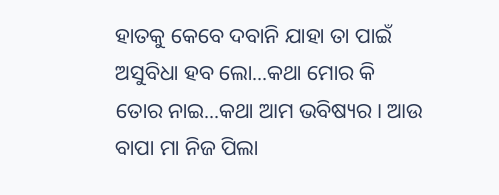ହାତକୁ କେବେ ଦବାନି ଯାହା ତା ପାଇଁ ଅସୁବିଧା ହବ ଲୋ...କଥା ମୋର କି ତୋର ନାଇ...କଥା ଆମ ଭବିଷ୍ୟର। ଆଉ ବାପା ମା ନିଜ ପିଲା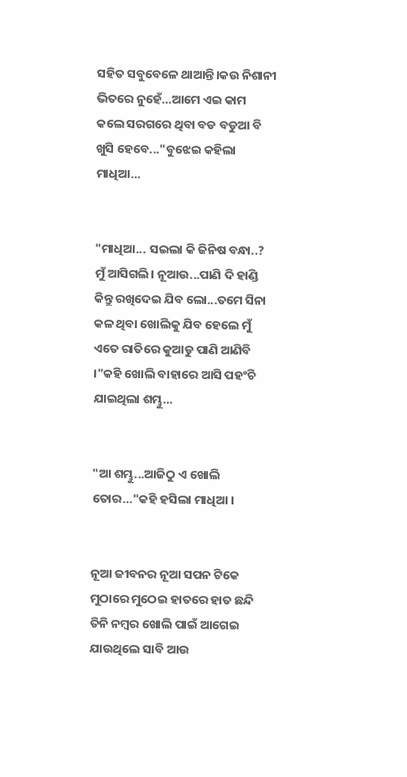ସହିତ ସବୁବେଳେ ଥାଆନ୍ତି।କଉ ନିଶାନୀ ଭିତରେ ନୁହେଁ…ଆମେ ଏଇ କାମ କଲେ ସରଗରେ ଥିବା ବଡ ବଡୁଆ ବି ଖୁସି ହେବେ..."ବୁଝେଇ କହିଲା ମାଧିଆ…


"ମାଧିଆ... ସଇଲା କି ଜିନିଷ ବନ୍ଧା..? ମୁଁ ଆସିଗଲି। ନୂଆଉ...ପାଣି ଦି ହାଣ୍ଡି କିନ୍ତୁ ରଖିଦେଇ ଯିବ ଲୋ...ତମେ ସିନା କଳ ଥିବା ଖୋଲିକୁ ଯିବ ହେଲେ ମୁଁ ଏତେ ରାତିରେ କୁଆଡୁ ପାଣି ଆଣିବି ।"କହି ଖୋଲି ବାହାରେ ଆସି ପହଂଚି ଯାଇଥିଲା ଶମ୍ଭୁ…


"ଆ ଶମ୍ଭୁ...ଆଜିଠୁ ଏ ଖୋଲି ତୋର…"କହି ହସିଲା ମାଧିଆ ।


ନୂଆ ଜୀବନର ନୂଆ ସପନ ଟିକେ ମୁଠାରେ ମୁଠେଇ ହାତରେ ହାତ ଛନ୍ଦି ତିନି ନମ୍ବର ଖୋଲି ପାଇଁ ଆଗେଇ ଯାଉଥିଲେ ସାବି ଆଉ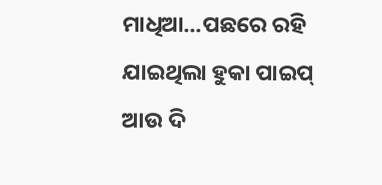ମାଧିଆ...ପଛରେ ରହି ଯାଇଥିଲା ହୁକା ପାଇପ୍ ଆଉ ଦି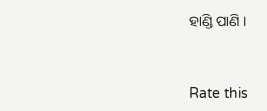ହାଣ୍ଡି ପାଣି ।



Rate this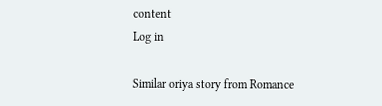content
Log in

Similar oriya story from Romance